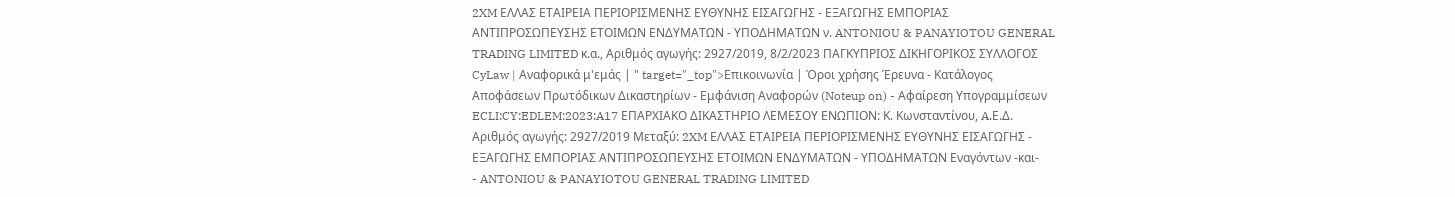2XM ΕΛΛΑΣ ΕΤΑΙΡΕΙΑ ΠΕΡΙΟΡΙΣΜΕΝΗΣ ΕΥΘΥΝΗΣ ΕΙΣΑΓΩΓΗΣ - ΕΞΑΓΩΓΗΣ ΕΜΠΟΡΙΑΣ ΑΝΤΙΠΡΟΣΩΠΕΥΣΗΣ ΕΤΟΙΜΩΝ ΕΝΔΥΜΑΤΩΝ - ΥΠΟΔΗΜΑΤΩΝ ν. ANTONIOU & PANAYIOTOU GENERAL TRADING LIMITED κ.α., Αριθμός αγωγής: 2927/2019, 8/2/2023 ΠΑΓΚΥΠΡΙΟΣ ΔΙΚΗΓΟΡΙΚΟΣ ΣΥΛΛΟΓΟΣ CyLaw | Αναφορικά μ'εμάς | " target="_top">Επικοινωνία | Όροι χρήσης Έρευνα - Κατάλογος Αποφάσεων Πρωτόδικων Δικαστηρίων - Εμφάνιση Αναφορών (Noteup on) - Αφαίρεση Υπογραμμίσεων ECLI:CY:EDLEM:2023:A17 ΕΠΑΡΧΙΑΚΟ ΔΙΚΑΣΤΗΡΙΟ ΛΕΜΕΣΟΥ ΕΝΩΠΙΟΝ: Κ. Κωνσταντίνου, A.Ε.Δ. Αριθμός αγωγής: 2927/2019 Μεταξύ: 2XM ΕΛΛΑΣ ΕΤΑΙΡΕΙΑ ΠΕΡΙΟΡΙΣΜΕΝΗΣ ΕΥΘΥΝΗΣ ΕΙΣΑΓΩΓΗΣ - ΕΞΑΓΩΓΗΣ ΕΜΠΟΡΙΑΣ ΑΝΤΙΠΡΟΣΩΠΕΥΣΗΣ ΕΤΟΙΜΩΝ ΕΝΔΥΜΑΤΩΝ - ΥΠΟΔΗΜΑΤΩΝ Εναγόντων -και-
- ANTONIOU & PANAYIOTOU GENERAL TRADING LIMITED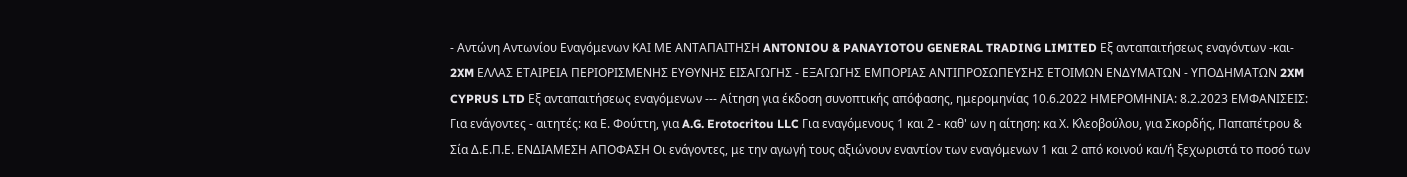- Αντώνη Αντωνίου Εναγόμενων ΚΑΙ ΜΕ ΑΝΤΑΠΑΙΤΗΣΗ ANTONIOU & PANAYIOTOU GENERAL TRADING LIMITED Εξ ανταπαιτήσεως εναγόντων -και- 2XM ΕΛΛΑΣ ΕΤΑΙΡΕΙΑ ΠΕΡΙΟΡΙΣΜΕΝΗΣ ΕΥΘΥΝΗΣ ΕΙΣΑΓΩΓΗΣ - ΕΞΑΓΩΓΗΣ ΕΜΠΟΡΙΑΣ ΑΝΤΙΠΡΟΣΩΠΕΥΣΗΣ ΕΤΟΙΜΩΝ ΕΝΔΥΜΑΤΩΝ - ΥΠΟΔΗΜΑΤΩΝ 2XM CYPRUS LTD Εξ ανταπαιτήσεως εναγόμενων --- Αίτηση για έκδοση συνοπτικής απόφασης, ημερομηνίας 10.6.2022 ΗΜΕΡΟΜΗΝΙΑ: 8.2.2023 EMΦΑΝΙΣΕΙΣ: Για ενάγοντες - αιτητές: κα Ε. Φούττη, για A.G. Erotocritou LLC Για εναγόμενους 1 και 2 - καθ' ων η αίτηση: κα Χ. Κλεοβούλου, για Σκορδής, Παπαπέτρου & Σία Δ.Ε.Π.Ε. ΕΝΔΙΑΜΕΣΗ ΑΠΟΦΑΣΗ Οι ενάγοντες, με την αγωγή τους αξιώνουν εναντίον των εναγόμενων 1 και 2 από κοινού και/ή ξεχωριστά το ποσό των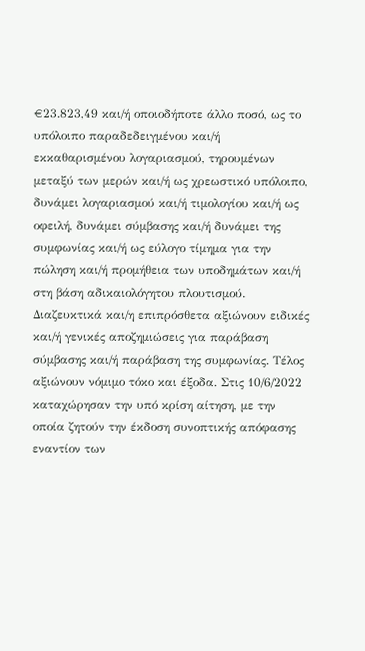€23.823,49 και/ή οποιοδήποτε άλλο ποσό, ως το υπόλοιπο παραδεδειγμένου και/ή εκκαθαρισμένου λογαριασμού, τηρουμένων μεταξύ των μερών και/ή ως χρεωστικό υπόλοιπο, δυνάμει λογαριασμού και/ή τιμολογίου και/ή ως οφειλή, δυνάμει σύμβασης και/ή δυνάμει της συμφωνίας και/ή ως εύλογο τίμημα για την πώληση και/ή προμήθεια των υποδημάτων και/ή στη βάση αδικαιολόγητου πλουτισμού. Διαζευκτικά και/η επιπρόσθετα αξιώνουν ειδικές και/ή γενικές αποζημιώσεις για παράβαση σύμβασης και/ή παράβαση της συμφωνίας. Τέλος αξιώνουν νόμιμο τόκο και έξοδα. Στις 10/6/2022 καταχώρησαν την υπό κρίση αίτηση, με την οποία ζητούν την έκδοση συνοπτικής απόφασης εναντίον των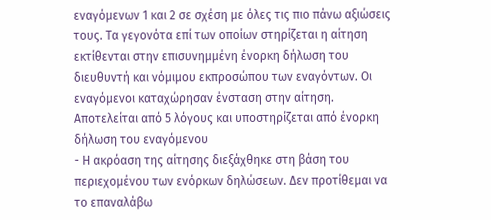εναγόμενων 1 και 2 σε σχέση με όλες τις πιο πάνω αξιώσεις τους. Τα γεγονότα επί των οποίων στηρίζεται η αίτηση εκτίθενται στην επισυνημμένη ένορκη δήλωση του διευθυντή και νόμιμου εκπροσώπου των εναγόντων. Οι εναγόμενοι καταχώρησαν ένσταση στην αίτηση. Αποτελείται από 5 λόγους και υποστηρίζεται από ένορκη δήλωση του εναγόμενου
- Η ακρόαση της αίτησης διεξάχθηκε στη βάση του περιεχομένου των ενόρκων δηλώσεων. Δεν προτίθεμαι να το επαναλάβω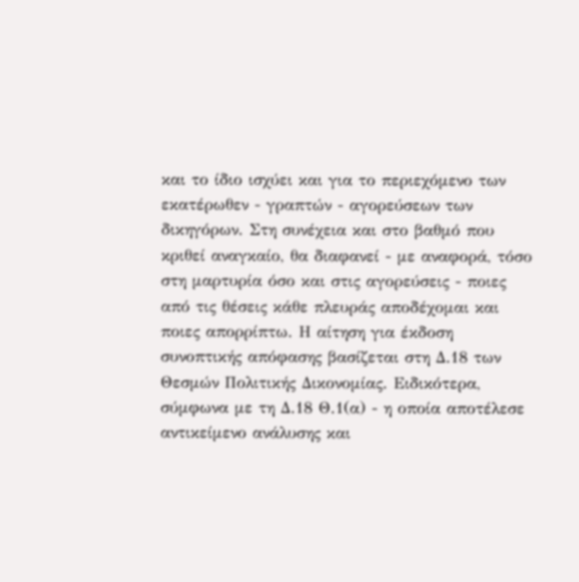και το ίδιο ισχύει και για το περιεχόμενο των εκατέρωθεν - γραπτών - αγορεύσεων των δικηγόρων. Στη συνέχεια και στο βαθμό που κριθεί αναγκαίο, θα διαφανεί - με αναφορά, τόσο στη μαρτυρία όσο και στις αγορεύσεις - ποιες από τις θέσεις κάθε πλευράς αποδέχομαι και ποιες απορρίπτω. Η αίτηση για έκδοση συνοπτικής απόφασης βασίζεται στη Δ.18 των Θεσμών Πολιτικής Δικονομίας. Ειδικότερα, σύμφωνα με τη Δ.18 Θ.1(α) - η οποία αποτέλεσε αντικείμενο ανάλυσης και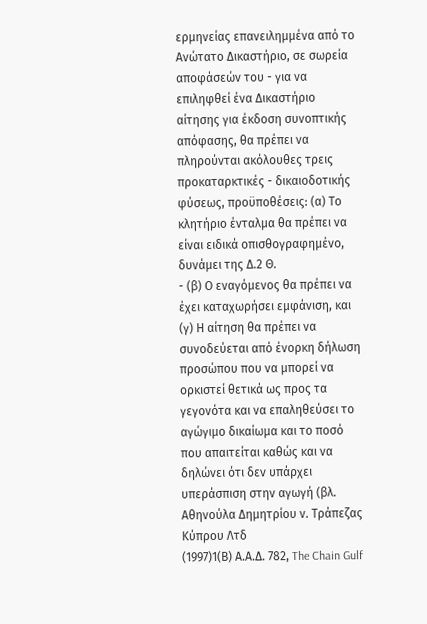ερμηνείας επανειλημμένα από το Ανώτατο Δικαστήριο, σε σωρεία αποφάσεών του - για να επιληφθεί ένα Δικαστήριο αίτησης για έκδοση συνοπτικής απόφασης, θα πρέπει να πληρούνται ακόλουθες τρεις προκαταρκτικές - δικαιοδοτικής φύσεως, προϋποθέσεις: (α) Το κλητήριο ένταλμα θα πρέπει να είναι ειδικά οπισθογραφημένο, δυνάμει της Δ.2 Θ.
- (β) Ο εναγόμενος θα πρέπει να έχει καταχωρήσει εμφάνιση, και (γ) Η αίτηση θα πρέπει να συνοδεύεται από ένορκη δήλωση προσώπου που να μπορεί να ορκιστεί θετικά ως προς τα γεγονότα και να επαληθεύσει το αγώγιμο δικαίωμα και το ποσό που απαιτείται καθώς και να δηλώνει ότι δεν υπάρχει υπεράσπιση στην αγωγή (βλ. Αθηνούλα Δημητρίου ν. Τράπεζας Κύπρου Λτδ
(1997)1(Β) Α.Α.Δ. 782, The Chain Gulf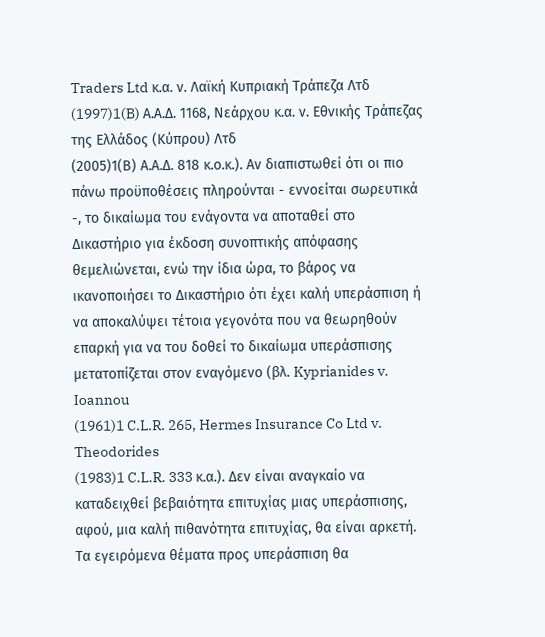Traders Ltd κ.α. ν. Λαϊκή Κυπριακή Τράπεζα Λτδ
(1997)1(B) Α.Α.Δ. 1168, Νεάρχου κ.α. ν. Εθνικής Τράπεζας της Ελλάδος (Κύπρου) Λτδ
(2005)1(Β) Α.Α.Δ. 818 κ.ο.κ.). Αν διαπιστωθεί ότι οι πιο πάνω προϋποθέσεις πληρούνται - εννοείται σωρευτικά -, το δικαίωμα του ενάγοντα να αποταθεί στο Δικαστήριο για έκδοση συνοπτικής απόφασης θεμελιώνεται, ενώ την ίδια ώρα, το βάρος να ικανοποιήσει το Δικαστήριο ότι έχει καλή υπεράσπιση ή να αποκαλύψει τέτοια γεγονότα που να θεωρηθούν επαρκή για να του δοθεί το δικαίωμα υπεράσπισης μετατοπίζεται στον εναγόμενο (βλ. Kyprianides v. Ioannou
(1961)1 C.L.R. 265, Hermes Insurance Co Ltd v. Theodorides
(1983)1 C.L.R. 333 κ.α.). Δεν είναι αναγκαίο να καταδειχθεί βεβαιότητα επιτυχίας μιας υπεράσπισης, αφού, μια καλή πιθανότητα επιτυχίας, θα είναι αρκετή. Τα εγειρόμενα θέματα προς υπεράσπιση θα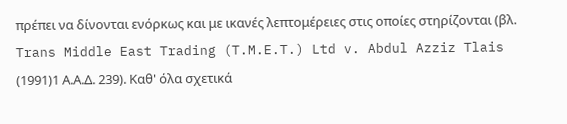πρέπει να δίνονται ενόρκως και με ικανές λεπτομέρειες στις οποίες στηρίζονται (βλ. Trans Middle East Trading (T.M.E.T.) Ltd v. Abdul Azziz Tlais
(1991)1 Α.Α.Δ. 239). Καθ' όλα σχετικά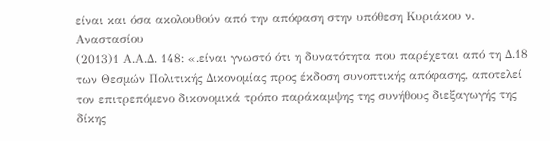είναι και όσα ακολουθούν από την απόφαση στην υπόθεση Κυριάκου ν. Αναστασίου
(2013)1 Α.Α.Δ. 148: «.είναι γνωστό ότι η δυνατότητα που παρέχεται από τη Δ.18 των Θεσμών Πολιτικής Δικονομίας προς έκδοση συνοπτικής απόφασης, αποτελεί τον επιτρεπόμενο δικονομικά τρόπο παράκαμψης της συνήθους διεξαγωγής της δίκης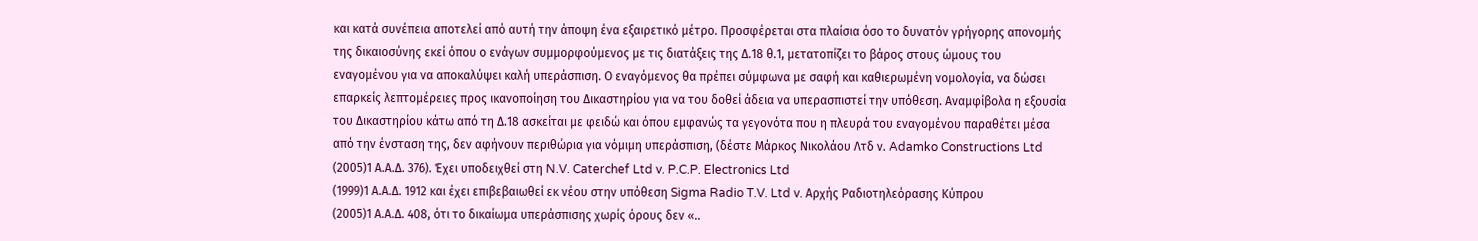και κατά συνέπεια αποτελεί από αυτή την άποψη ένα εξαιρετικό μέτρο. Προσφέρεται στα πλαίσια όσο το δυνατόν γρήγορης απονομής της δικαιοσύνης εκεί όπου ο ενάγων συμμορφούμενος με τις διατάξεις της Δ.18 θ.1, μετατοπίζει το βάρος στους ώμους του εναγομένου για να αποκαλύψει καλή υπεράσπιση. Ο εναγόμενος θα πρέπει σύμφωνα με σαφή και καθιερωμένη νομολογία, να δώσει επαρκείς λεπτομέρειες προς ικανοποίηση του Δικαστηρίου για να του δοθεί άδεια να υπερασπιστεί την υπόθεση. Αναμφίβολα η εξουσία του Δικαστηρίου κάτω από τη Δ.18 ασκείται με φειδώ και όπου εμφανώς τα γεγονότα που η πλευρά του εναγομένου παραθέτει μέσα από την ένσταση της, δεν αφήνουν περιθώρια για νόμιμη υπεράσπιση, (δέστε Μάρκος Νικολάου Λτδ ν. Adamko Constructions Ltd
(2005)1 Α.Α.Δ. 376). Έχει υποδειχθεί στη N.V. Caterchef Ltd v. P.C.P. Electronics Ltd
(1999)1 Α.Α.Δ. 1912 και έχει επιβεβαιωθεί εκ νέου στην υπόθεση Sigma Radio T.V. Ltd v. Αρχής Ραδιοτηλεόρασης Κύπρου
(2005)1 Α.Α.Δ. 408, ότι το δικαίωμα υπεράσπισης χωρίς όρους δεν «..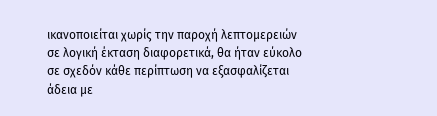ικανοποιείται χωρίς την παροχή λεπτομερειών σε λογική έκταση διαφορετικά, θα ήταν εύκολο σε σχεδόν κάθε περίπτωση να εξασφαλίζεται άδεια με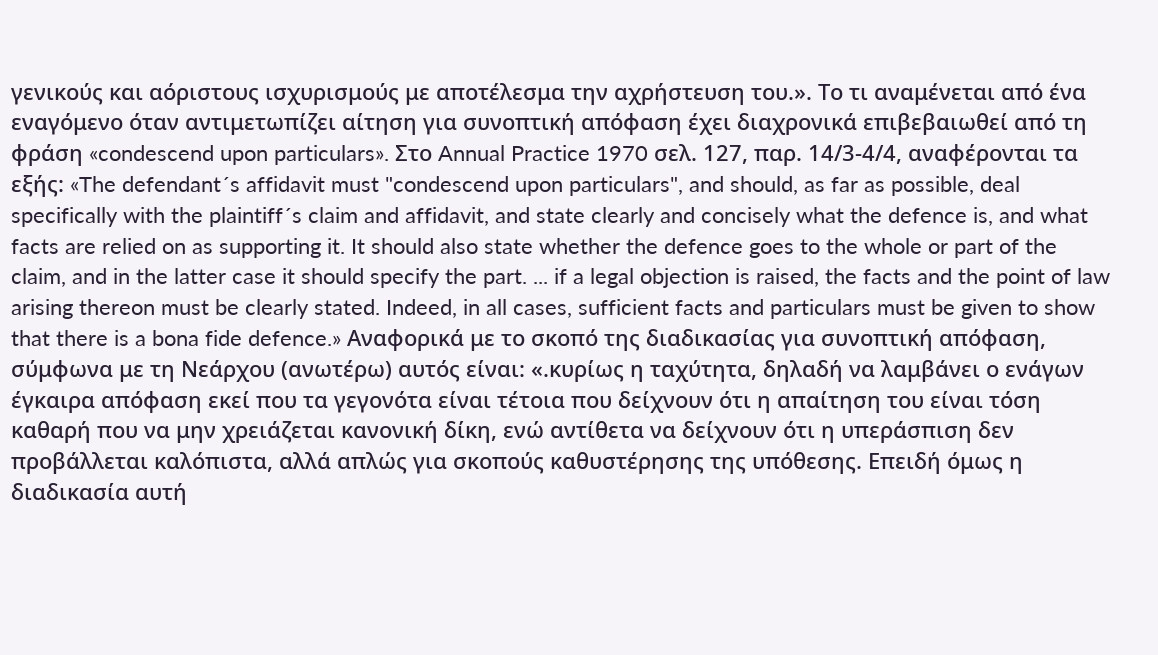γενικούς και αόριστους ισχυρισμούς με αποτέλεσμα την αχρήστευση του.». Το τι αναμένεται από ένα εναγόμενο όταν αντιμετωπίζει αίτηση για συνοπτική απόφαση έχει διαχρονικά επιβεβαιωθεί από τη φράση «condescend upon particulars». Στο Annual Practice 1970 σελ. 127, παρ. 14/3-4/4, αναφέρονται τα εξής: «The defendant´s affidavit must "condescend upon particulars", and should, as far as possible, deal specifically with the plaintiff´s claim and affidavit, and state clearly and concisely what the defence is, and what facts are relied on as supporting it. It should also state whether the defence goes to the whole or part of the claim, and in the latter case it should specify the part. ... if a legal objection is raised, the facts and the point of law arising thereon must be clearly stated. Indeed, in all cases, sufficient facts and particulars must be given to show that there is a bona fide defence.» Αναφορικά με το σκοπό της διαδικασίας για συνοπτική απόφαση, σύμφωνα με τη Νεάρχου (ανωτέρω) αυτός είναι: «.κυρίως η ταχύτητα, δηλαδή να λαμβάνει ο ενάγων έγκαιρα απόφαση εκεί που τα γεγονότα είναι τέτοια που δείχνουν ότι η απαίτηση του είναι τόση καθαρή που να μην χρειάζεται κανονική δίκη, ενώ αντίθετα να δείχνουν ότι η υπεράσπιση δεν προβάλλεται καλόπιστα, αλλά απλώς για σκοπούς καθυστέρησης της υπόθεσης. Επειδή όμως η διαδικασία αυτή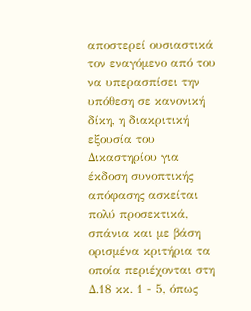αποστερεί ουσιαστικά τον εναγόμενο από του να υπερασπίσει την υπόθεση σε κανονική δίκη, η διακριτική εξουσία του Δικαστηρίου για έκδοση συνοπτικής απόφασης ασκείται πολύ προσεκτικά, σπάνια και με βάση ορισμένα κριτήρια τα οποία περιέχονται στη Δ.18 κκ. 1 - 5, όπως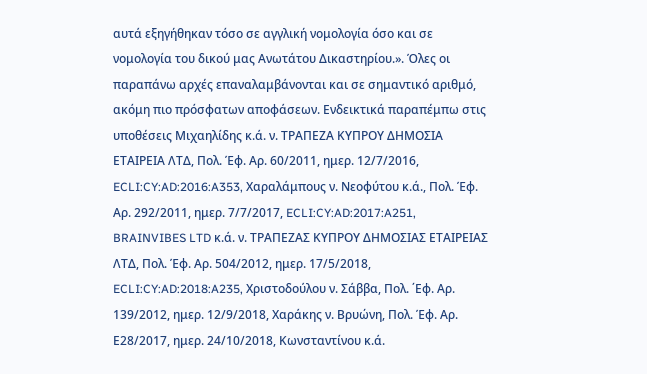αυτά εξηγήθηκαν τόσο σε αγγλική νομολογία όσο και σε νομολογία του δικού μας Ανωτάτου Δικαστηρίου.». Όλες οι παραπάνω αρχές επαναλαμβάνονται και σε σημαντικό αριθμό, ακόμη πιο πρόσφατων αποφάσεων. Ενδεικτικά παραπέμπω στις υποθέσεις Μιχαηλίδης κ.ά. ν. ΤΡΑΠΕΖΑ ΚΥΠΡΟΥ ΔΗΜΟΣΙΑ ΕΤΑΙΡΕΙΑ ΛΤΔ, Πολ. Έφ. Αρ. 60/2011, ημερ. 12/7/2016, ECLI:CY:AD:2016:A353, Χαραλάμπους ν. Νεοφύτου κ.ά., Πολ. Έφ. Αρ. 292/2011, ημερ. 7/7/2017, ECLI:CY:AD:2017:A251, BRAINVIBES LTD κ.ά. ν. ΤΡΑΠΕΖΑΣ ΚΥΠΡΟΥ ΔΗΜΟΣΙΑΣ ΕΤΑΙΡΕΙΑΣ ΛΤΔ, Πολ. Έφ. Αρ. 504/2012, ημερ. 17/5/2018, ECLI:CY:AD:2018:A235, Χριστοδούλου ν. Σάββα, Πολ. ΄Εφ. Αρ. 139/2012, ημερ. 12/9/2018, Χαράκης ν. Βρυώνη, Πολ. Έφ. Αρ. Ε28/2017, ημερ. 24/10/2018, Κωνσταντίνου κ.ά.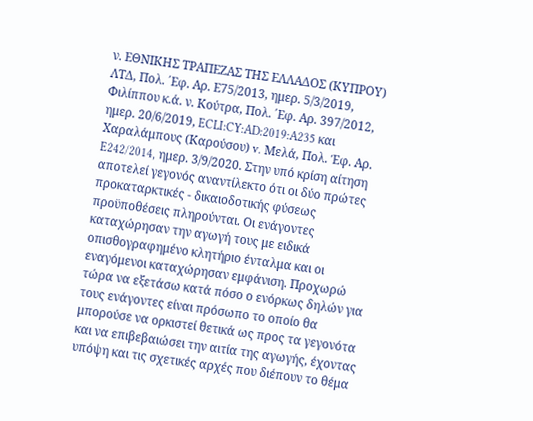ν. ΕΘΝΙΚΗΣ ΤΡΑΠΕΖΑΣ ΤΗΣ ΕΛΛΑΔΟΣ (ΚΥΠΡΟΥ) ΛΤΔ, Πολ. ΄Εφ. Αρ. Ε75/2013, ημερ. 5/3/2019, Φιλίππου κ.ά. ν. Κούτρα, Πολ. ΄Εφ. Αρ. 397/2012, ημερ. 20/6/2019, ECLI:CY:AD:2019:A235 και Χαραλάμπους (Καρούσου) v. Μελά, Πολ. Έφ. Αρ. E242/2014, ημερ. 3/9/2020. Στην υπό κρίση αίτηση αποτελεί γεγονός αναντίλεκτο ότι οι δύο πρώτες προκαταρκτικές - δικαιοδοτικής φύσεως προϋποθέσεις πληρούνται. Οι ενάγοντες καταχώρησαν την αγωγή τους με ειδικά οπισθογραφημένο κλητήριο ένταλμα και οι εναγόμενοι καταχώρησαν εμφάνιση. Προχωρώ τώρα να εξετάσω κατά πόσο ο ενόρκως δηλών για τους ενάγοντες είναι πρόσωπο το οποίο θα μπορούσε να ορκιστεί θετικά ως προς τα γεγονότα και να επιβεβαιώσει την αιτία της αγωγής, έχοντας υπόψη και τις σχετικές αρχές που διέπουν το θέμα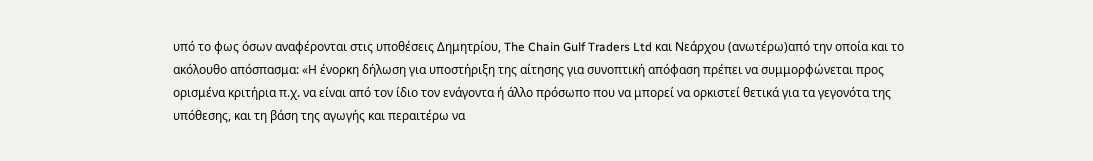υπό το φως όσων αναφέρονται στις υποθέσεις Δημητρίου, The Chain Gulf Traders Ltd και Νεάρχου (ανωτέρω)από την οποία και το ακόλουθο απόσπασμα: «Η ένορκη δήλωση για υποστήριξη της αίτησης για συνοπτική απόφαση πρέπει να συμμορφώνεται προς ορισμένα κριτήρια π.χ. να είναι από τον ίδιο τον ενάγοντα ή άλλο πρόσωπο που να μπορεί να ορκιστεί θετικά για τα γεγονότα της υπόθεσης, και τη βάση της αγωγής και περαιτέρω να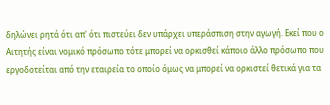δηλώνει ρητά ότι απ' ότι πιστεύει δεν υπάρχει υπεράσπιση στην αγωγή. Εκεί που ο Αιτητής είναι νομικό πρόσωπο τότε μπορεί να ορκισθεί κάποιο άλλο πρόσωπο που εργοδοτείται από την εταιρεία το οποίο όμως να μπορεί να ορκιστεί θετικά για τα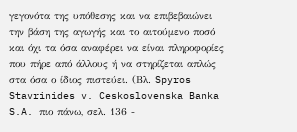γεγονότα της υπόθεσης και να επιβεβαιώνει την βάση της αγωγής και το αιτούμενο ποσό και όχι τα όσα αναφέρει να είναι πληροφορίες που πήρε από άλλους ή να στηρίζεται απλώς στα όσα ο ίδιος πιστεύει. (Βλ. Spyros Stavrinides v. Ceskoslovenska Banka S.A. πιο πάνω, σελ. 136 -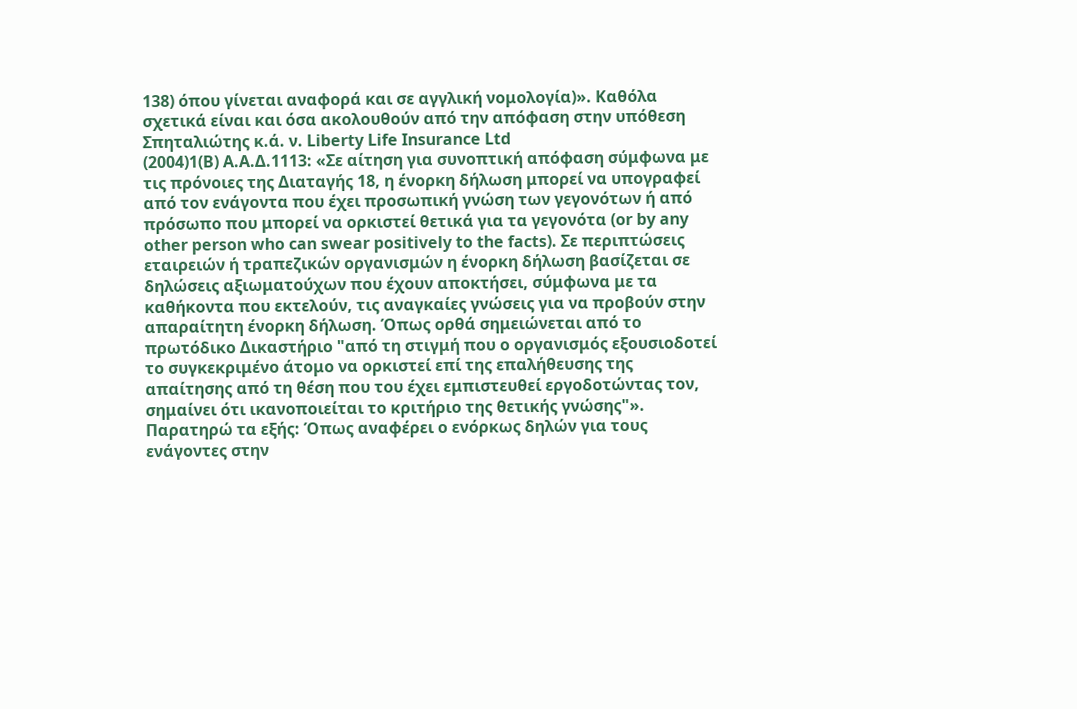138) όπου γίνεται αναφορά και σε αγγλική νομολογία)». Καθόλα σχετικά είναι και όσα ακολουθούν από την απόφαση στην υπόθεση Σπηταλιώτης κ.ά. ν. Liberty Life Insurance Ltd
(2004)1(B) A.A.Δ.1113: «Σε αίτηση για συνοπτική απόφαση σύμφωνα με τις πρόνοιες της Διαταγής 18, η ένορκη δήλωση μπορεί να υπογραφεί από τον ενάγοντα που έχει προσωπική γνώση των γεγονότων ή από πρόσωπο που μπορεί να ορκιστεί θετικά για τα γεγονότα (or by any other person who can swear positively to the facts). Σε περιπτώσεις εταιρειών ή τραπεζικών οργανισμών η ένορκη δήλωση βασίζεται σε δηλώσεις αξιωματούχων που έχουν αποκτήσει, σύμφωνα με τα καθήκοντα που εκτελούν, τις αναγκαίες γνώσεις για να προβούν στην απαραίτητη ένορκη δήλωση. Όπως ορθά σημειώνεται από το πρωτόδικο Δικαστήριο "από τη στιγμή που ο οργανισμός εξουσιοδοτεί το συγκεκριμένο άτομο να ορκιστεί επί της επαλήθευσης της απαίτησης από τη θέση που του έχει εμπιστευθεί εργοδοτώντας τον, σημαίνει ότι ικανοποιείται το κριτήριο της θετικής γνώσης"». Παρατηρώ τα εξής: Όπως αναφέρει ο ενόρκως δηλών για τους ενάγοντες στην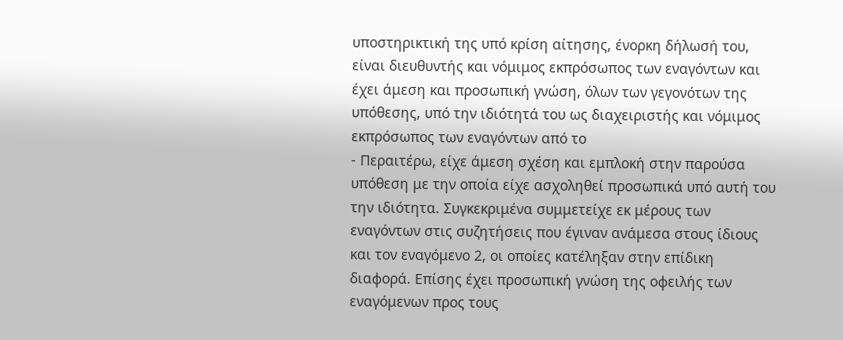υποστηρικτική της υπό κρίση αίτησης, ένορκη δήλωσή του, είναι διευθυντής και νόμιμος εκπρόσωπος των εναγόντων και έχει άμεση και προσωπική γνώση, όλων των γεγονότων της υπόθεσης, υπό την ιδιότητά του ως διαχειριστής και νόμιμος εκπρόσωπος των εναγόντων από το
- Περαιτέρω, είχε άμεση σχέση και εμπλοκή στην παρούσα υπόθεση με την οποία είχε ασχοληθεί προσωπικά υπό αυτή του την ιδιότητα. Συγκεκριμένα συμμετείχε εκ μέρους των εναγόντων στις συζητήσεις που έγιναν ανάμεσα στους ίδιους και τον εναγόμενο 2, οι οποίες κατέληξαν στην επίδικη διαφορά. Επίσης έχει προσωπική γνώση της οφειλής των εναγόμενων προς τους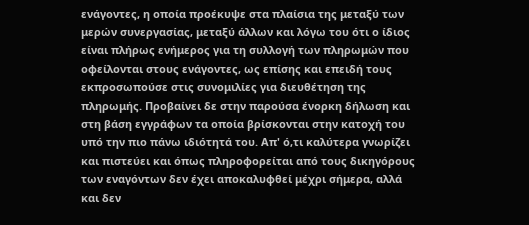ενάγοντες, η οποία προέκυψε στα πλαίσια της μεταξύ των μερών συνεργασίας, μεταξύ άλλων και λόγω του ότι ο ίδιος είναι πλήρως ενήμερος για τη συλλογή των πληρωμών που οφείλονται στους ενάγοντες, ως επίσης και επειδή τους εκπροσωπούσε στις συνομιλίες για διευθέτηση της πληρωμής. Προβαίνει δε στην παρούσα ένορκη δήλωση και στη βάση εγγράφων τα οποία βρίσκονται στην κατοχή του υπό την πιο πάνω ιδιότητά του. Απ' ό,τι καλύτερα γνωρίζει και πιστεύει και όπως πληροφορείται από τους δικηγόρους των εναγόντων δεν έχει αποκαλυφθεί μέχρι σήμερα, αλλά και δεν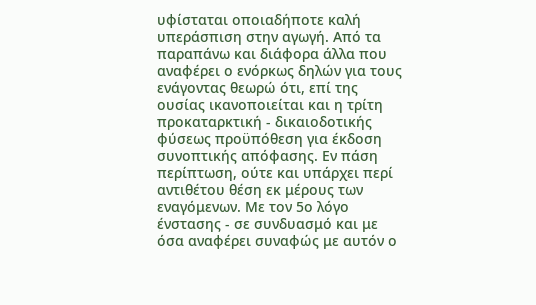υφίσταται οποιαδήποτε καλή υπεράσπιση στην αγωγή. Από τα παραπάνω και διάφορα άλλα που αναφέρει ο ενόρκως δηλών για τους ενάγοντας θεωρώ ότι, επί της ουσίας ικανοποιείται και η τρίτη προκαταρκτική - δικαιοδοτικής φύσεως προϋπόθεση για έκδοση συνοπτικής απόφασης. Εν πάση περίπτωση, ούτε και υπάρχει περί αντιθέτου θέση εκ μέρους των εναγόμενων. Με τον 5ο λόγο ένστασης - σε συνδυασμό και με όσα αναφέρει συναφώς με αυτόν ο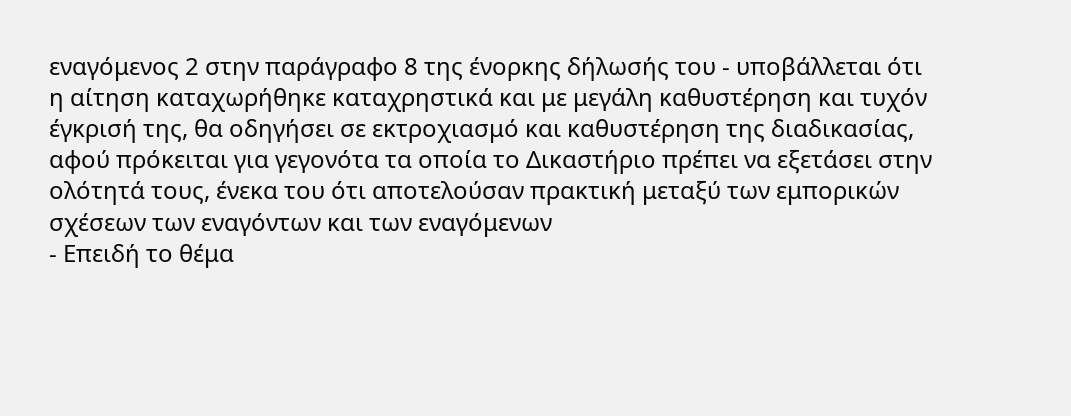εναγόμενος 2 στην παράγραφο 8 της ένορκης δήλωσής του - υποβάλλεται ότι η αίτηση καταχωρήθηκε καταχρηστικά και με μεγάλη καθυστέρηση και τυχόν έγκρισή της, θα οδηγήσει σε εκτροχιασμό και καθυστέρηση της διαδικασίας, αφού πρόκειται για γεγονότα τα οποία το Δικαστήριο πρέπει να εξετάσει στην ολότητά τους, ένεκα του ότι αποτελούσαν πρακτική μεταξύ των εμπορικών σχέσεων των εναγόντων και των εναγόμενων
- Επειδή το θέμα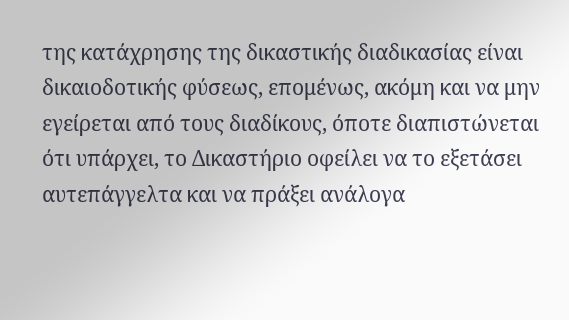της κατάχρησης της δικαστικής διαδικασίας είναι δικαιοδοτικής φύσεως, επομένως, ακόμη και να μην εγείρεται από τους διαδίκους, όποτε διαπιστώνεται ότι υπάρχει, το Δικαστήριο οφείλει να το εξετάσει αυτεπάγγελτα και να πράξει ανάλογα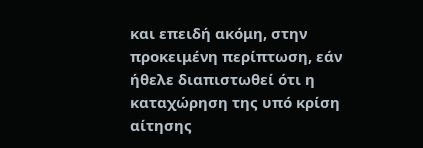και επειδή ακόμη, στην προκειμένη περίπτωση, εάν ήθελε διαπιστωθεί ότι η καταχώρηση της υπό κρίση αίτησης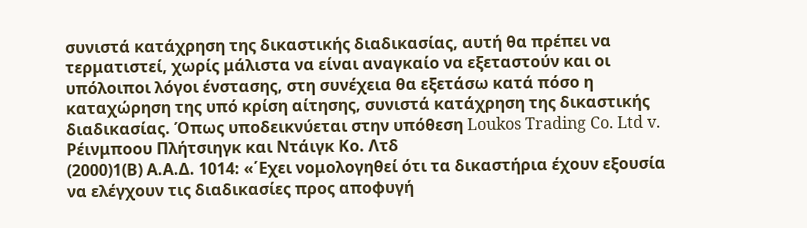συνιστά κατάχρηση της δικαστικής διαδικασίας, αυτή θα πρέπει να τερματιστεί, χωρίς μάλιστα να είναι αναγκαίο να εξεταστούν και οι υπόλοιποι λόγοι ένστασης, στη συνέχεια θα εξετάσω κατά πόσο η καταχώρηση της υπό κρίση αίτησης, συνιστά κατάχρηση της δικαστικής διαδικασίας. Όπως υποδεικνύεται στην υπόθεση Loukos Trading Co. Ltd v. Ρέινμποου Πλήτσιηγκ και Ντάιγκ Κο. Λτδ
(2000)1(Β) Α.Α.Δ. 1014: «΄Εχει νομολογηθεί ότι τα δικαστήρια έχουν εξουσία να ελέγχουν τις διαδικασίες προς αποφυγή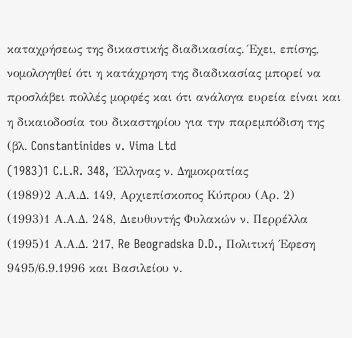καταχρήσεως της δικαστικής διαδικασίας. Έχει, επίσης, νομολογηθεί ότι η κατάχρηση της διαδικασίας μπορεί να προσλάβει πολλές μορφές και ότι ανάλογα ευρεία είναι και η δικαιοδοσία του δικαστηρίου για την παρεμπόδιση της (βλ. Constantinides v. Vima Ltd
(1983)1 C.L.R. 348, ΄Ελληνας ν. Δημοκρατίας
(1989)2 Α.Α.Δ. 149, Αρχιεπίσκοπος Κύπρου (Αρ. 2)
(1993)1 Α.Α.Δ. 248, Διευθυντής Φυλακών ν. Περρέλλα
(1995)1 Α.Α.Δ. 217, Re Beogradska D.D., Πολιτική ΄Εφεση 9495/6.9.1996 και Βασιλείου ν.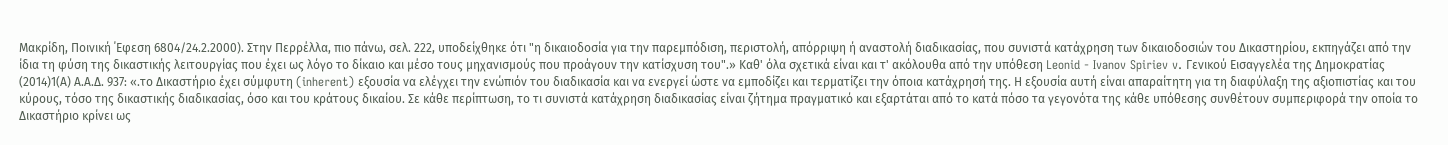Μακρίδη, Ποινική ΄Εφεση 6804/24.2.2000). Στην Περρέλλα, πιο πάνω, σελ. 222, υποδείχθηκε ότι "η δικαιοδοσία για την παρεμπόδιση, περιστολή, απόρριψη ή αναστολή διαδικασίας, που συνιστά κατάχρηση των δικαιοδοσιών του Δικαστηρίου, εκπηγάζει από την ίδια τη φύση της δικαστικής λειτουργίας που έχει ως λόγο το δίκαιο και μέσο τους μηχανισμούς που προάγουν την κατίσχυση του".» Καθ' όλα σχετικά είναι και τ' ακόλουθα από την υπόθεση Leonid - Ivanov Spiriev v. Γενικού Εισαγγελέα της Δημοκρατίας
(2014)1(Α) Α.Α.Δ. 937: «.το Δικαστήριο έχει σύμφυτη (inherent) εξουσία να ελέγχει την ενώπιόν του διαδικασία και να ενεργεί ώστε να εμποδίζει και τερματίζει την όποια κατάχρησή της. Η εξουσία αυτή είναι απαραίτητη για τη διαφύλαξη της αξιοπιστίας και του κύρους, τόσο της δικαστικής διαδικασίας, όσο και του κράτους δικαίου. Σε κάθε περίπτωση, το τι συνιστά κατάχρηση διαδικασίας είναι ζήτημα πραγματικό και εξαρτάται από το κατά πόσο τα γεγονότα της κάθε υπόθεσης συνθέτουν συμπεριφορά την οποία το Δικαστήριο κρίνει ως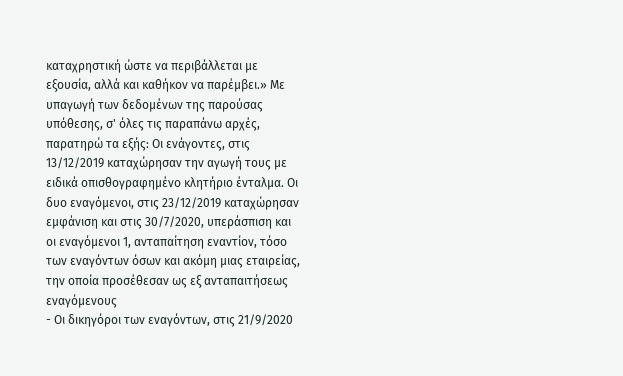καταχρηστική ώστε να περιβάλλεται με εξουσία, αλλά και καθήκον να παρέμβει.» Με υπαγωγή των δεδομένων της παρούσας υπόθεσης, σ' όλες τις παραπάνω αρχές, παρατηρώ τα εξής: Οι ενάγοντες, στις 13/12/2019 καταχώρησαν την αγωγή τους με ειδικά οπισθογραφημένο κλητήριο ένταλμα. Οι δυο εναγόμενοι, στις 23/12/2019 καταχώρησαν εμφάνιση και στις 30/7/2020, υπεράσπιση και οι εναγόμενοι 1, ανταπαίτηση εναντίον, τόσο των εναγόντων όσων και ακόμη μιας εταιρείας, την οποία προσέθεσαν ως εξ ανταπαιτήσεως εναγόμενους
- Οι δικηγόροι των εναγόντων, στις 21/9/2020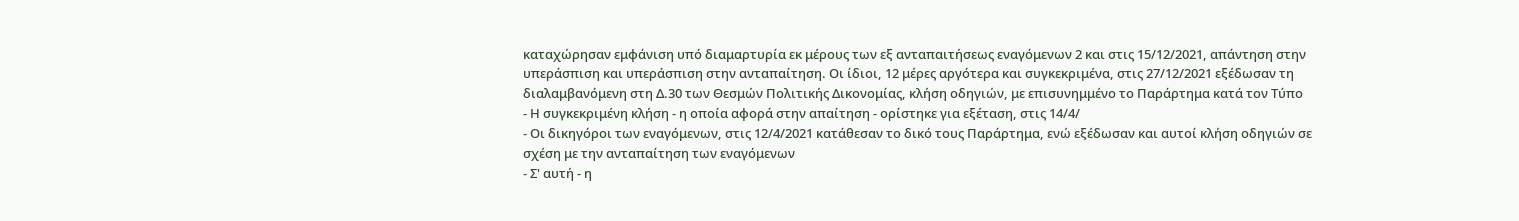καταχώρησαν εμφάνιση υπό διαμαρτυρία εκ μέρους των εξ ανταπαιτήσεως εναγόμενων 2 και στις 15/12/2021, απάντηση στην υπεράσπιση και υπεράσπιση στην ανταπαίτηση. Οι ίδιοι, 12 μέρες αργότερα και συγκεκριμένα, στις 27/12/2021 εξέδωσαν τη διαλαμβανόμενη στη Δ.30 των Θεσμών Πολιτικής Δικονομίας, κλήση οδηγιών, με επισυνημμένο το Παράρτημα κατά τον Τύπο
- Η συγκεκριμένη κλήση - η οποία αφορά στην απαίτηση - ορίστηκε για εξέταση, στις 14/4/
- Οι δικηγόροι των εναγόμενων, στις 12/4/2021 κατάθεσαν το δικό τους Παράρτημα, ενώ εξέδωσαν και αυτοί κλήση οδηγιών σε σχέση με την ανταπαίτηση των εναγόμενων
- Σ' αυτή - η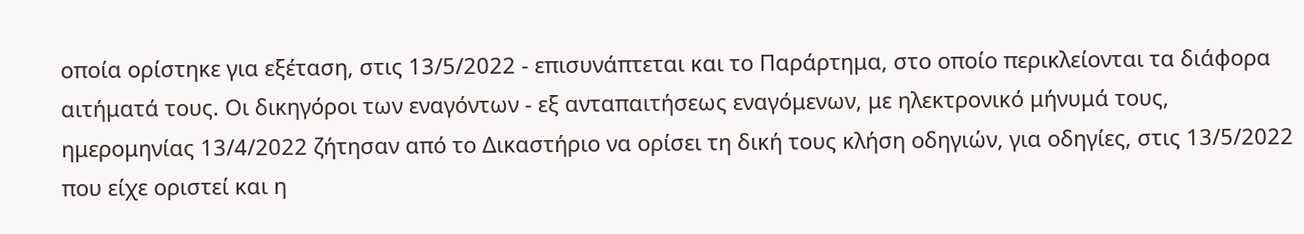οποία ορίστηκε για εξέταση, στις 13/5/2022 - επισυνάπτεται και το Παράρτημα, στο οποίο περικλείονται τα διάφορα αιτήματά τους. Οι δικηγόροι των εναγόντων - εξ ανταπαιτήσεως εναγόμενων, με ηλεκτρονικό μήνυμά τους, ημερομηνίας 13/4/2022 ζήτησαν από το Δικαστήριο να ορίσει τη δική τους κλήση οδηγιών, για οδηγίες, στις 13/5/2022 που είχε οριστεί και η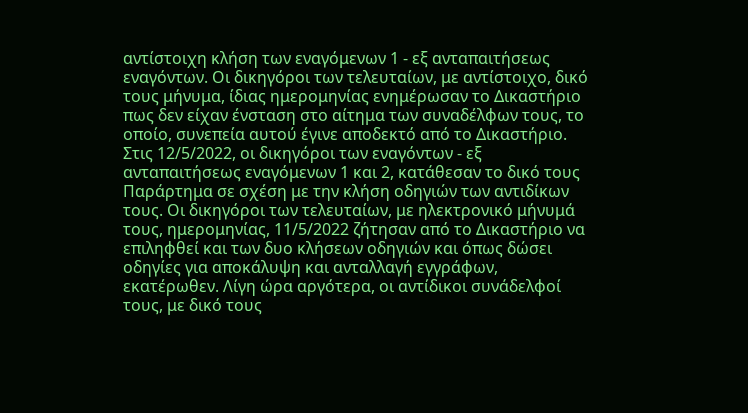αντίστοιχη κλήση των εναγόμενων 1 - εξ ανταπαιτήσεως εναγόντων. Οι δικηγόροι των τελευταίων, με αντίστοιχο, δικό τους μήνυμα, ίδιας ημερομηνίας ενημέρωσαν το Δικαστήριο πως δεν είχαν ένσταση στο αίτημα των συναδέλφων τους, το οποίο, συνεπεία αυτού έγινε αποδεκτό από το Δικαστήριο. Στις 12/5/2022, οι δικηγόροι των εναγόντων - εξ ανταπαιτήσεως εναγόμενων 1 και 2, κατάθεσαν το δικό τους Παράρτημα σε σχέση με την κλήση οδηγιών των αντιδίκων τους. Οι δικηγόροι των τελευταίων, με ηλεκτρονικό μήνυμά τους, ημερομηνίας, 11/5/2022 ζήτησαν από το Δικαστήριο να επιληφθεί και των δυο κλήσεων οδηγιών και όπως δώσει οδηγίες για αποκάλυψη και ανταλλαγή εγγράφων, εκατέρωθεν. Λίγη ώρα αργότερα, οι αντίδικοι συνάδελφοί τους, με δικό τους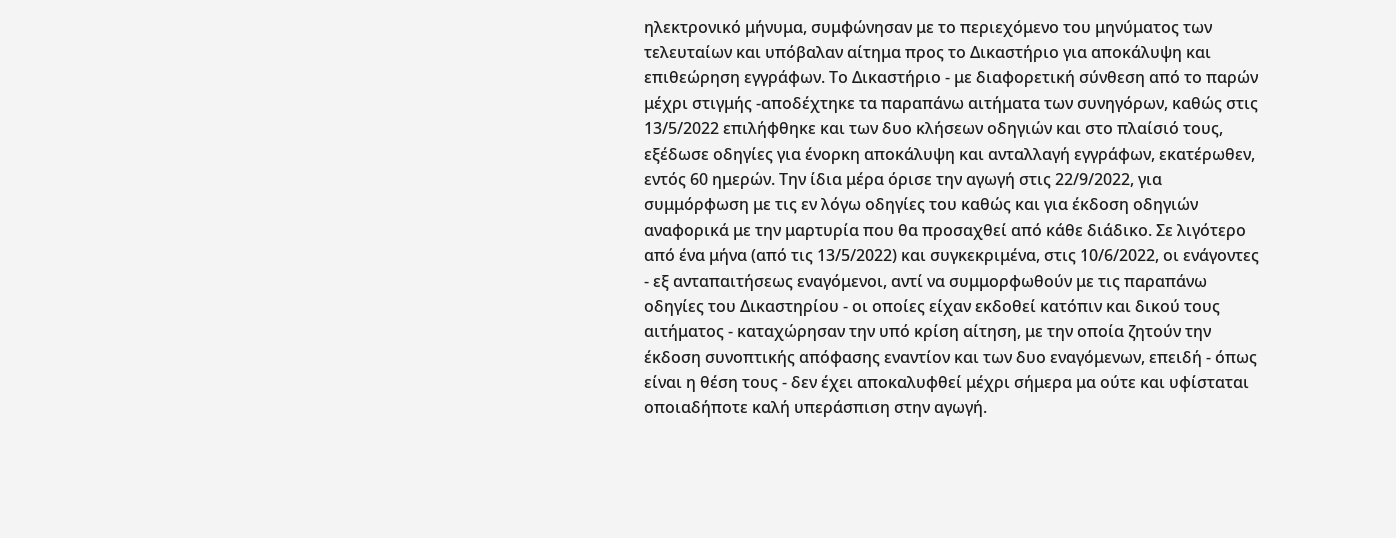ηλεκτρονικό μήνυμα, συμφώνησαν με το περιεχόμενο του μηνύματος των τελευταίων και υπόβαλαν αίτημα προς το Δικαστήριο για αποκάλυψη και επιθεώρηση εγγράφων. Το Δικαστήριο - με διαφορετική σύνθεση από το παρών μέχρι στιγμής -αποδέχτηκε τα παραπάνω αιτήματα των συνηγόρων, καθώς στις 13/5/2022 επιλήφθηκε και των δυο κλήσεων οδηγιών και στο πλαίσιό τους, εξέδωσε οδηγίες για ένορκη αποκάλυψη και ανταλλαγή εγγράφων, εκατέρωθεν, εντός 60 ημερών. Την ίδια μέρα όρισε την αγωγή στις 22/9/2022, για συμμόρφωση με τις εν λόγω οδηγίες του καθώς και για έκδοση οδηγιών αναφορικά με την μαρτυρία που θα προσαχθεί από κάθε διάδικο. Σε λιγότερο από ένα μήνα (από τις 13/5/2022) και συγκεκριμένα, στις 10/6/2022, οι ενάγοντες - εξ ανταπαιτήσεως εναγόμενοι, αντί να συμμορφωθούν με τις παραπάνω οδηγίες του Δικαστηρίου - οι οποίες είχαν εκδοθεί κατόπιν και δικού τους αιτήματος - καταχώρησαν την υπό κρίση αίτηση, με την οποία ζητούν την έκδοση συνοπτικής απόφασης εναντίον και των δυο εναγόμενων, επειδή - όπως είναι η θέση τους - δεν έχει αποκαλυφθεί μέχρι σήμερα μα ούτε και υφίσταται οποιαδήποτε καλή υπεράσπιση στην αγωγή.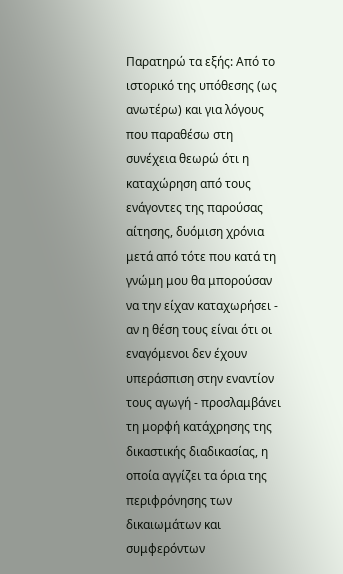Παρατηρώ τα εξής: Από το ιστορικό της υπόθεσης (ως ανωτέρω) και για λόγους που παραθέσω στη συνέχεια θεωρώ ότι η καταχώρηση από τους ενάγοντες της παρούσας αίτησης, δυόμιση χρόνια μετά από τότε που κατά τη γνώμη μου θα μπορούσαν να την είχαν καταχωρήσει - αν η θέση τους είναι ότι οι εναγόμενοι δεν έχουν υπεράσπιση στην εναντίον τους αγωγή - προσλαμβάνει τη μορφή κατάχρησης της δικαστικής διαδικασίας, η οποία αγγίζει τα όρια της περιφρόνησης των δικαιωμάτων και συμφερόντων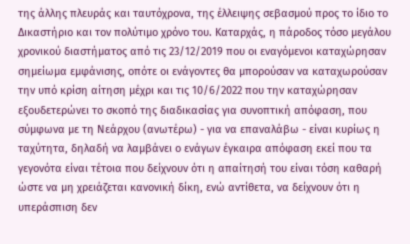της άλλης πλευράς και ταυτόχρονα, της έλλειψης σεβασμού προς το ίδιο το Δικαστήριο και τον πολύτιμο χρόνο του. Καταρχάς, η πάροδος τόσο μεγάλου χρονικού διαστήματος από τις 23/12/2019 που οι εναγόμενοι καταχώρησαν σημείωμα εμφάνισης, οπότε οι ενάγοντες θα μπορούσαν να καταχωρούσαν την υπό κρίση αίτηση μέχρι και τις 10/6/2022 που την καταχώρησαν εξουδετερώνει το σκοπό της διαδικασίας για συνοπτική απόφαση, που σύμφωνα με τη Νεάρχου (ανωτέρω) - για να επαναλάβω - είναι κυρίως η ταχύτητα, δηλαδή να λαμβάνει ο ενάγων έγκαιρα απόφαση εκεί που τα γεγονότα είναι τέτοια που δείχνουν ότι η απαίτησή του είναι τόση καθαρή ώστε να μη χρειάζεται κανονική δίκη, ενώ αντίθετα, να δείχνουν ότι η υπεράσπιση δεν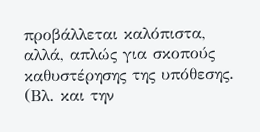προβάλλεται καλόπιστα, αλλά, απλώς για σκοπούς καθυστέρησης της υπόθεσης. (Βλ. και την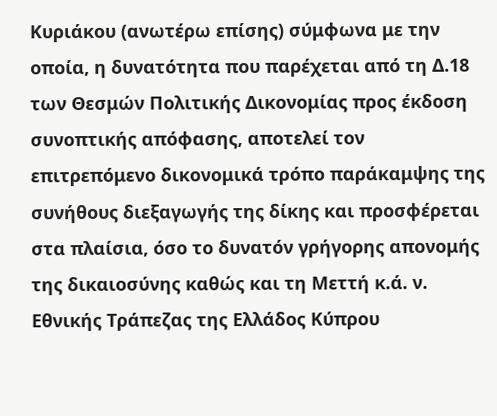Κυριάκου (ανωτέρω επίσης) σύμφωνα με την οποία, η δυνατότητα που παρέχεται από τη Δ.18 των Θεσμών Πολιτικής Δικονομίας προς έκδοση συνοπτικής απόφασης, αποτελεί τον επιτρεπόμενο δικονομικά τρόπο παράκαμψης της συνήθους διεξαγωγής της δίκης και προσφέρεται στα πλαίσια, όσο το δυνατόν γρήγορης απονομής της δικαιοσύνης καθώς και τη Μεττή κ.ά. ν. Εθνικής Τράπεζας της Ελλάδος Κύπρου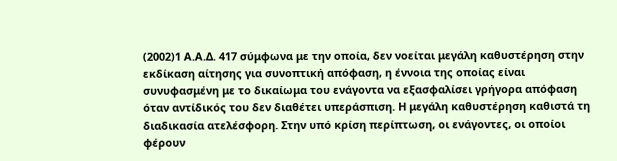(2002)1 Α.Α.Δ. 417 σύμφωνα με την οποία, δεν νοείται μεγάλη καθυστέρηση στην εκδίκαση αίτησης για συνοπτική απόφαση, η έννοια της οποίας είναι συνυφασμένη με το δικαίωμα του ενάγοντα να εξασφαλίσει γρήγορα απόφαση όταν αντίδικός του δεν διαθέτει υπεράσπιση. Η μεγάλη καθυστέρηση καθιστά τη διαδικασία ατελέσφορη. Στην υπό κρίση περίπτωση, οι ενάγοντες, οι οποίοι φέρουν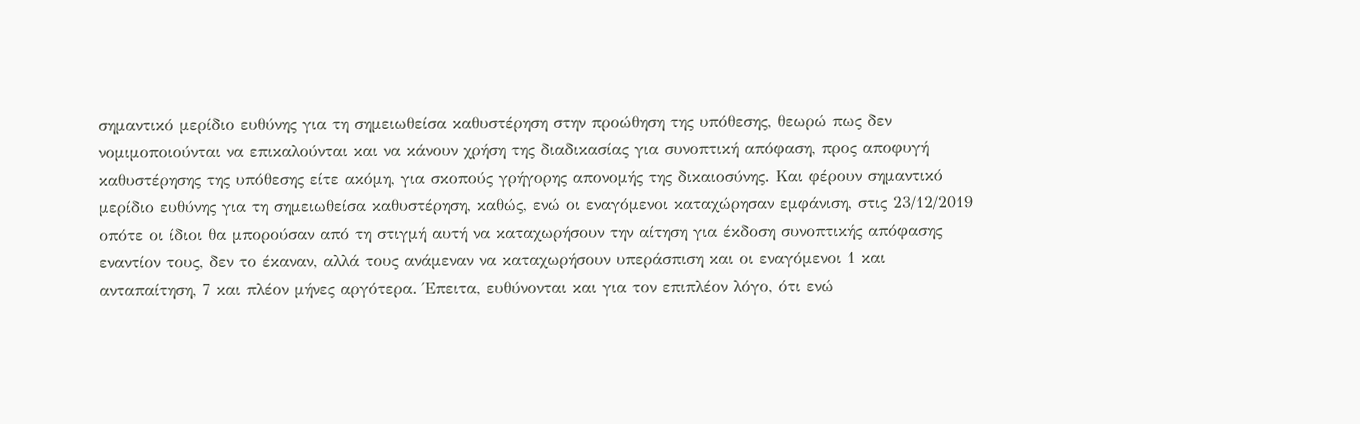σημαντικό μερίδιο ευθύνης για τη σημειωθείσα καθυστέρηση στην προώθηση της υπόθεσης, θεωρώ πως δεν νομιμοποιούνται να επικαλούνται και να κάνουν χρήση της διαδικασίας για συνοπτική απόφαση, προς αποφυγή καθυστέρησης της υπόθεσης είτε ακόμη, για σκοπούς γρήγορης απονομής της δικαιοσύνης. Και φέρουν σημαντικό μερίδιο ευθύνης για τη σημειωθείσα καθυστέρηση, καθώς, ενώ οι εναγόμενοι καταχώρησαν εμφάνιση, στις 23/12/2019 οπότε οι ίδιοι θα μπορούσαν από τη στιγμή αυτή να καταχωρήσουν την αίτηση για έκδοση συνοπτικής απόφασης εναντίον τους, δεν το έκαναν, αλλά τους ανάμεναν να καταχωρήσουν υπεράσπιση και οι εναγόμενοι 1 και ανταπαίτηση, 7 και πλέον μήνες αργότερα. Έπειτα, ευθύνονται και για τον επιπλέον λόγο, ότι ενώ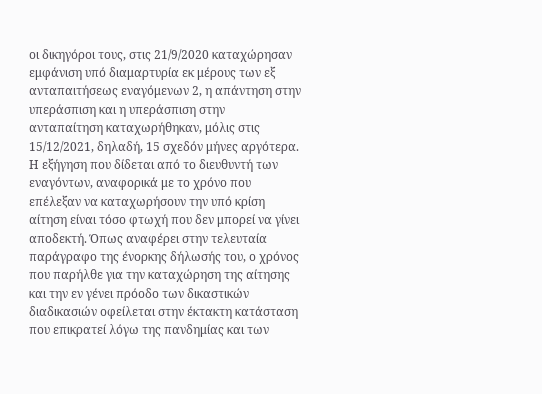οι δικηγόροι τους, στις 21/9/2020 καταχώρησαν εμφάνιση υπό διαμαρτυρία εκ μέρους των εξ ανταπαιτήσεως εναγόμενων 2, η απάντηση στην υπεράσπιση και η υπεράσπιση στην ανταπαίτηση καταχωρήθηκαν, μόλις στις 15/12/2021, δηλαδή, 15 σχεδόν μήνες αργότερα. Η εξήγηση που δίδεται από το διευθυντή των εναγόντων, αναφορικά με το χρόνο που επέλεξαν να καταχωρήσουν την υπό κρίση αίτηση είναι τόσο φτωχή που δεν μπορεί να γίνει αποδεκτή. Όπως αναφέρει στην τελευταία παράγραφο της ένορκης δήλωσής του, ο χρόνος που παρήλθε για την καταχώρηση της αίτησης και την εν γένει πρόοδο των δικαστικών διαδικασιών οφείλεται στην έκτακτη κατάσταση που επικρατεί λόγω της πανδημίας και των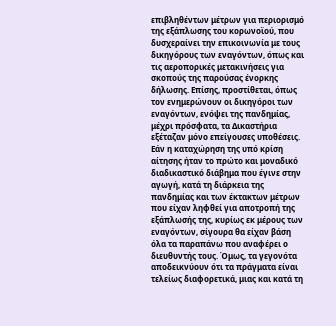επιβληθέντων μέτρων για περιορισμό της εξάπλωσης του κορωνοϊού, που δυσχεραίνει την επικοινωνία με τους δικηγόρους των εναγόντων, όπως και τις αεροπορικές μετακινήσεις για σκοπούς της παρούσας ένορκης δήλωσης. Επίσης, προστίθεται, όπως τον ενημερώνουν οι δικηγόροι των εναγόντων, ενόψει της πανδημίας, μέχρι πρόσφατα, τα Δικαστήρια εξέταζαν μόνο επείγουσες υποθέσεις. Εάν η καταχώρηση της υπό κρίση αίτησης ήταν το πρώτο και μοναδικό διαδικαστικό διάβημα που έγινε στην αγωγή, κατά τη διάρκεια της πανδημίας και των έκτακτων μέτρων που είχαν ληφθεί για αποτροπή της εξάπλωσής της, κυρίως εκ μέρους των εναγόντων, σίγουρα θα είχαν βάση όλα τα παραπάνω που αναφέρει ο διευθυντής τους. Όμως, τα γεγονότα αποδεικνύουν ότι τα πράγματα είναι τελείως διαφορετικά, μιας και κατά τη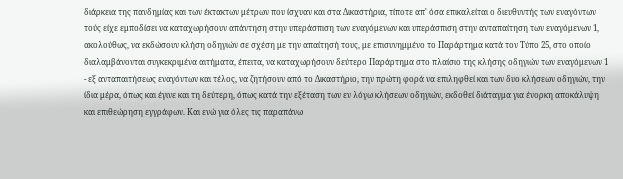διάρκεια της πανδημίας και των έκτακτων μέτρων που ίσχυαν και στα Δικαστήρια, τίποτε απ' όσα επικαλείται ο διευθυντής των εναγόντων τούς είχε εμποδίσει να καταχωρήσουν απάντηση στην υπεράσπιση των εναγόμενων και υπεράσπιση στην ανταπαίτηση των εναγόμενων 1, ακολούθως, να εκδώσουν κλήση οδηγιών σε σχέση με την απαίτησή τους, με επισυνημμένο το Παράρτημα κατά τον Τύπο 25, στο οποίο διαλαμβάνονται συγκεκριμένα αιτήματα, έπειτα, να καταχωρήσουν δεύτερο Παράρτημα στο πλαίσιο της κλήσης οδηγιών των εναγόμενων 1 - εξ ανταπαιτήσεως εναγόντων και τέλος, να ζητήσουν από το Δικαστήριο, την πρώτη φορά να επιληφθεί και των δυο κλήσεων οδηγιών, την ίδια μέρα, όπως και έγινε και τη δεύτερη, όπως κατά την εξέταση των εν λόγω κλήσεων οδηγιών, εκδοθεί διάταγμα για ένορκη αποκάλυψη και επιθεώρηση εγγράφων. Και ενώ για όλες τις παραπάνω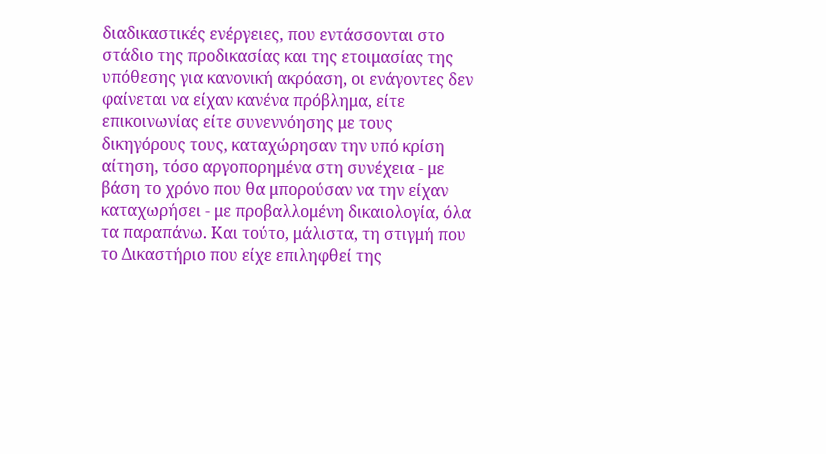διαδικαστικές ενέργειες, που εντάσσονται στο στάδιο της προδικασίας και της ετοιμασίας της υπόθεσης για κανονική ακρόαση, οι ενάγοντες δεν φαίνεται να είχαν κανένα πρόβλημα, είτε επικοινωνίας είτε συνεννόησης με τους δικηγόρους τους, καταχώρησαν την υπό κρίση αίτηση, τόσο αργοπορημένα στη συνέχεια - με βάση το χρόνο που θα μπορούσαν να την είχαν καταχωρήσει - με προβαλλομένη δικαιολογία, όλα τα παραπάνω. Και τούτο, μάλιστα, τη στιγμή που το Δικαστήριο που είχε επιληφθεί της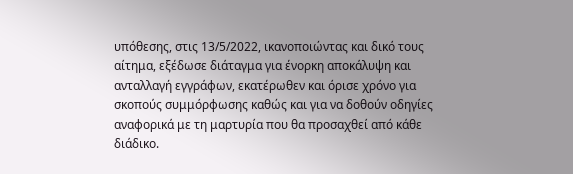υπόθεσης, στις 13/5/2022, ικανοποιώντας και δικό τους αίτημα, εξέδωσε διάταγμα για ένορκη αποκάλυψη και ανταλλαγή εγγράφων, εκατέρωθεν και όρισε χρόνο για σκοπούς συμμόρφωσης καθώς και για να δοθούν οδηγίες αναφορικά με τη μαρτυρία που θα προσαχθεί από κάθε διάδικο.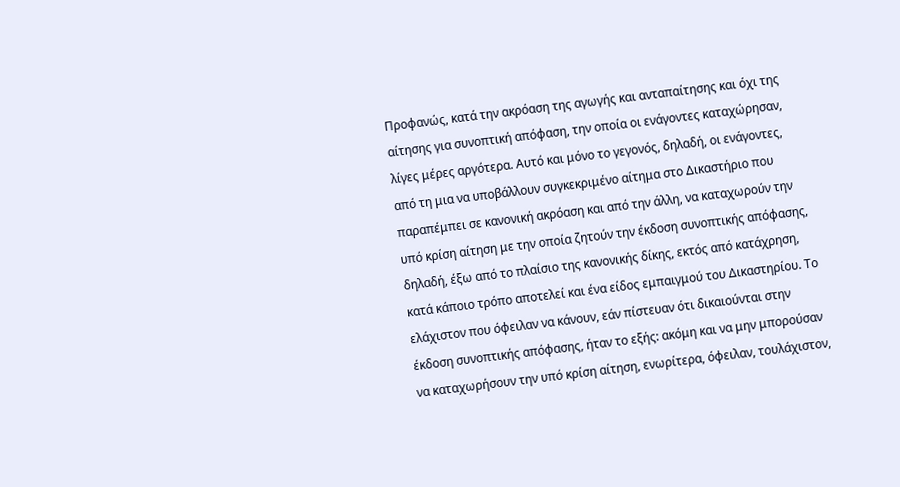Προφανώς, κατά την ακρόαση της αγωγής και ανταπαίτησης και όχι της αίτησης για συνοπτική απόφαση, την οποία οι ενάγοντες καταχώρησαν, λίγες μέρες αργότερα. Αυτό και μόνο το γεγονός, δηλαδή, οι ενάγοντες, από τη μια να υποβάλλουν συγκεκριμένο αίτημα στο Δικαστήριο που παραπέμπει σε κανονική ακρόαση και από την άλλη, να καταχωρούν την υπό κρίση αίτηση με την οποία ζητούν την έκδοση συνοπτικής απόφασης, δηλαδή, έξω από το πλαίσιο της κανονικής δίκης, εκτός από κατάχρηση, κατά κάποιο τρόπο αποτελεί και ένα είδος εμπαιγμού του Δικαστηρίου. Το ελάχιστον που όφειλαν να κάνουν, εάν πίστευαν ότι δικαιούνται στην έκδοση συνοπτικής απόφασης, ήταν το εξής: ακόμη και να μην μπορούσαν να καταχωρήσουν την υπό κρίση αίτηση, ενωρίτερα, όφειλαν, τουλάχιστον,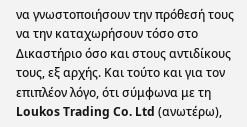να γνωστοποιήσουν την πρόθεσή τους να την καταχωρήσουν τόσο στο Δικαστήριο όσο και στους αντιδίκους τους, εξ αρχής. Και τούτο και για τον επιπλέον λόγο, ότι σύμφωνα με τη Loukos Trading Co. Ltd (ανωτέρω),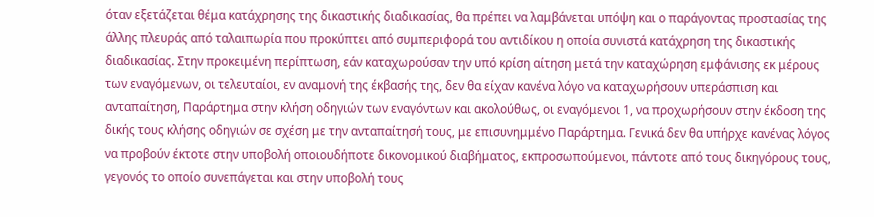όταν εξετάζεται θέμα κατάχρησης της δικαστικής διαδικασίας, θα πρέπει να λαμβάνεται υπόψη και ο παράγοντας προστασίας της άλλης πλευράς από ταλαιπωρία που προκύπτει από συμπεριφορά του αντιδίκου η οποία συνιστά κατάχρηση της δικαστικής διαδικασίας. Στην προκειμένη περίπτωση, εάν καταχωρούσαν την υπό κρίση αίτηση μετά την καταχώρηση εμφάνισης εκ μέρους των εναγόμενων, οι τελευταίοι, εν αναμονή της έκβασής της, δεν θα είχαν κανένα λόγο να καταχωρήσουν υπεράσπιση και ανταπαίτηση, Παράρτημα στην κλήση οδηγιών των εναγόντων και ακολούθως, οι εναγόμενοι 1, να προχωρήσουν στην έκδοση της δικής τους κλήσης οδηγιών σε σχέση με την ανταπαίτησή τους, με επισυνημμένο Παράρτημα. Γενικά δεν θα υπήρχε κανένας λόγος να προβούν έκτοτε στην υποβολή οποιουδήποτε δικονομικού διαβήματος, εκπροσωπούμενοι, πάντοτε από τους δικηγόρους τους, γεγονός το οποίο συνεπάγεται και στην υποβολή τους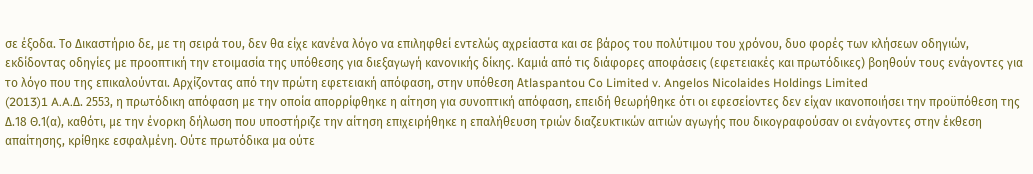σε έξοδα. Το Δικαστήριο δε, με τη σειρά του, δεν θα είχε κανένα λόγο να επιληφθεί εντελώς αχρείαστα και σε βάρος του πολύτιμου του χρόνου, δυο φορές των κλήσεων οδηγιών, εκδίδοντας οδηγίες με προοπτική την ετοιμασία της υπόθεσης για διεξαγωγή κανονικής δίκης. Καμιά από τις διάφορες αποφάσεις (εφετειακές και πρωτόδικες) βοηθούν τους ενάγοντες για το λόγο που της επικαλούνται. Αρχίζοντας από την πρώτη εφετειακή απόφαση, στην υπόθεση Αtlaspantou Co Limited v. Angelos Nicolaides Holdings Limited
(2013)1 A.A.Δ. 2553, η πρωτόδικη απόφαση με την οποία απορρίφθηκε η αίτηση για συνοπτική απόφαση, επειδή θεωρήθηκε ότι οι εφεσείοντες δεν είχαν ικανοποιήσει την προϋπόθεση της Δ.18 Θ.1(α), καθότι, με την ένορκη δήλωση που υποστήριζε την αίτηση επιχειρήθηκε η επαλήθευση τριών διαζευκτικών αιτιών αγωγής που δικογραφούσαν οι ενάγοντες στην έκθεση απαίτησης, κρίθηκε εσφαλμένη. Ούτε πρωτόδικα μα ούτε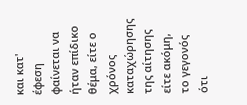και κατ' έφεση φαίνεται να ήταν επίδικο θέμα, είτε ο χρόνος καταχώρησης της αίτησης είτε ακόμη, το γεγονός ότι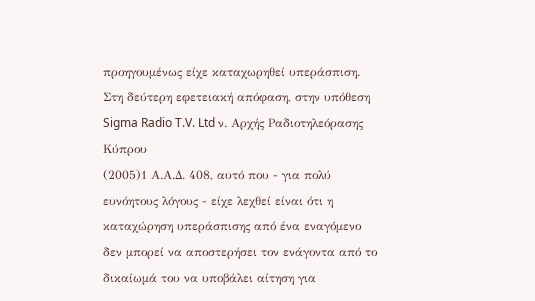προηγουμένως είχε καταχωρηθεί υπεράσπιση. Στη δεύτερη εφετειακή απόφαση, στην υπόθεση Sigma Radio T.V. Ltd ν. Αρχής Ραδιοτηλεόρασης Κύπρου
(2005)1 Α.Α.Δ. 408, αυτό που - για πολύ ευνόητους λόγους - είχε λεχθεί είναι ότι η καταχώρηση υπεράσπισης από ένα εναγόμενο δεν μπορεί να αποστερήσει τον ενάγοντα από το δικαίωμά του να υποβάλει αίτηση για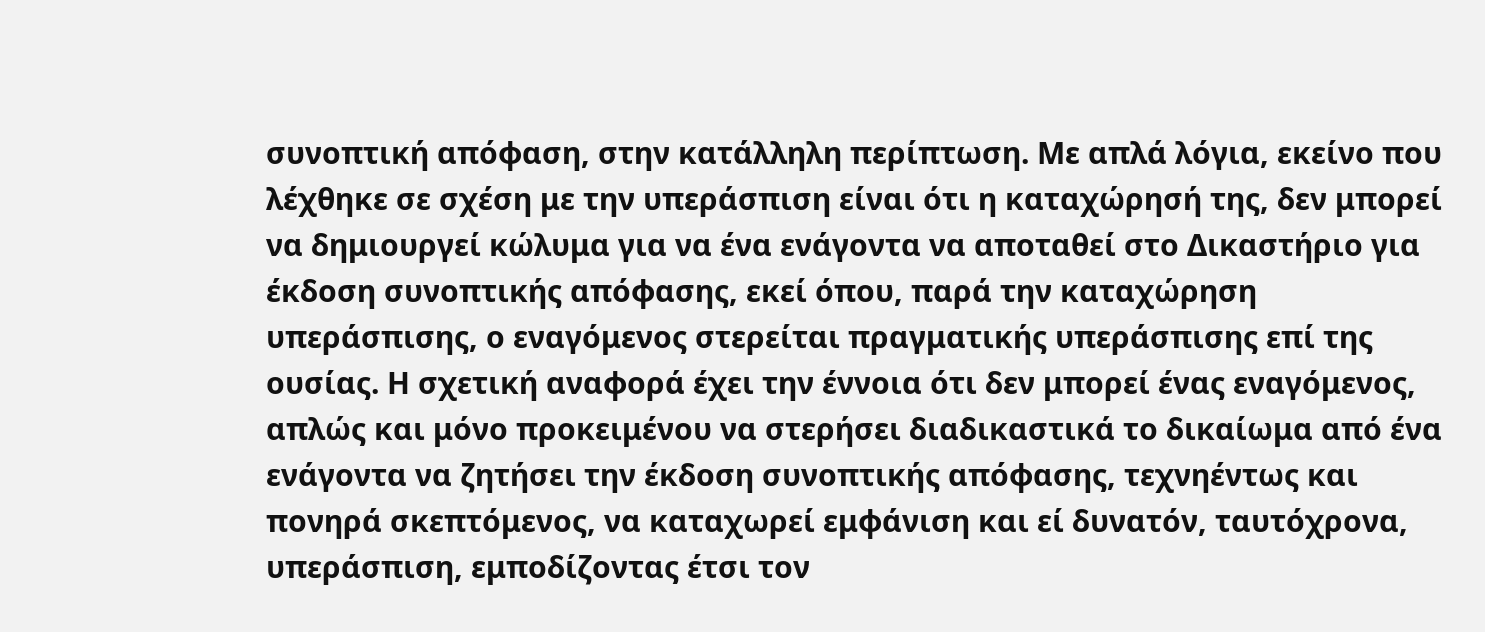συνοπτική απόφαση, στην κατάλληλη περίπτωση. Με απλά λόγια, εκείνο που λέχθηκε σε σχέση με την υπεράσπιση είναι ότι η καταχώρησή της, δεν μπορεί να δημιουργεί κώλυμα για να ένα ενάγοντα να αποταθεί στο Δικαστήριο για έκδοση συνοπτικής απόφασης, εκεί όπου, παρά την καταχώρηση υπεράσπισης, ο εναγόμενος στερείται πραγματικής υπεράσπισης επί της ουσίας. Η σχετική αναφορά έχει την έννοια ότι δεν μπορεί ένας εναγόμενος, απλώς και μόνο προκειμένου να στερήσει διαδικαστικά το δικαίωμα από ένα ενάγοντα να ζητήσει την έκδοση συνοπτικής απόφασης, τεχνηέντως και πονηρά σκεπτόμενος, να καταχωρεί εμφάνιση και εί δυνατόν, ταυτόχρονα, υπεράσπιση, εμποδίζοντας έτσι τον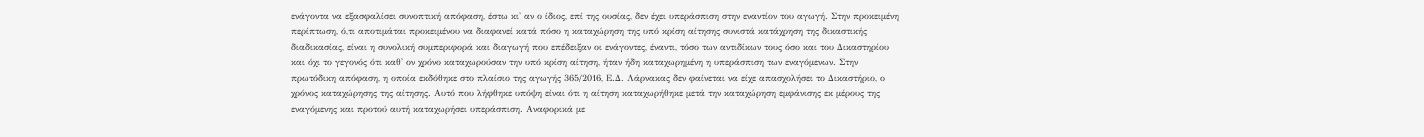ενάγοντα να εξασφαλίσει συνοπτική απόφαση, έστω κι' αν ο ίδιος, επί της ουσίας, δεν έχει υπεράσπιση στην εναντίον του αγωγή. Στην προκειμένη περίπτωση, ό,τι αποτιμάται προκειμένου να διαφανεί κατά πόσο η καταχώρηση της υπό κρίση αίτησης συνιστά κατάχρηση της δικαστικής διαδικασίας, είναι η συνολική συμπεριφορά και διαγωγή που επέδειξαν οι ενάγοντες, έναντι, τόσο των αντιδίκων τους όσο και του Δικαστηρίου και όχι το γεγονός ότι καθ' ον χρόνο καταχωρούσαν την υπό κρίση αίτηση, ήταν ήδη καταχωρημένη η υπεράσπιση των εναγόμενων. Στην πρωτόδικη απόφαση, η οποία εκδόθηκε στο πλαίσιο της αγωγής 365/2016, Ε.Δ. Λάρνακας δεν φαίνεται να είχε απασχολήσει το Δικαστήριο, ο χρόνος καταχώρησης της αίτησης. Αυτό που λήφθηκε υπόψη είναι ότι η αίτηση καταχωρήθηκε μετά την καταχώρηση εμφάνισης εκ μέρους της εναγόμενης και προτού αυτή καταχωρήσει υπεράσπιση. Αναφορικά με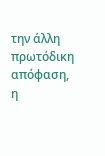την άλλη πρωτόδικη απόφαση, η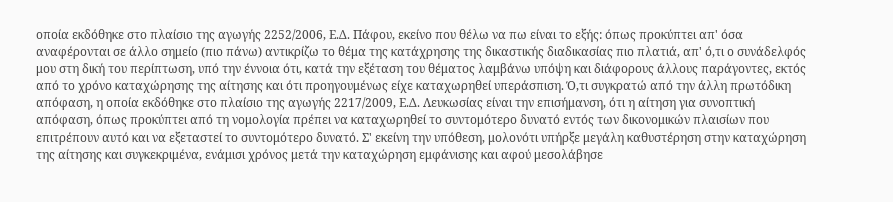οποία εκδόθηκε στο πλαίσιο της αγωγής 2252/2006, Ε.Δ. Πάφου, εκείνο που θέλω να πω είναι το εξής: όπως προκύπτει απ' όσα αναφέρονται σε άλλο σημείο (πιο πάνω) αντικρίζω το θέμα της κατάχρησης της δικαστικής διαδικασίας πιο πλατιά, απ' ό,τι ο συνάδελφός μου στη δική του περίπτωση, υπό την έννοια ότι, κατά την εξέταση του θέματος λαμβάνω υπόψη και διάφορους άλλους παράγοντες, εκτός από το χρόνο καταχώρησης της αίτησης και ότι προηγουμένως είχε καταχωρηθεί υπεράσπιση. Ό,τι συγκρατώ από την άλλη πρωτόδικη απόφαση, η οποία εκδόθηκε στο πλαίσιο της αγωγής 2217/2009, Ε.Δ. Λευκωσίας είναι την επισήμανση, ότι η αίτηση για συνοπτική απόφαση, όπως προκύπτει από τη νομολογία πρέπει να καταχωρηθεί το συντομότερο δυνατό εντός των δικονομικών πλαισίων που επιτρέπουν αυτό και να εξεταστεί το συντομότερο δυνατό. Σ' εκείνη την υπόθεση, μολονότι υπήρξε μεγάλη καθυστέρηση στην καταχώρηση της αίτησης και συγκεκριμένα, ενάμισι χρόνος μετά την καταχώρηση εμφάνισης και αφού μεσολάβησε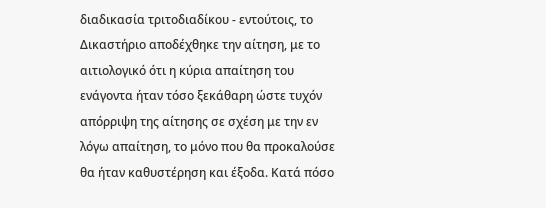διαδικασία τριτοδιαδίκου - εντούτοις, το Δικαστήριο αποδέχθηκε την αίτηση, με το αιτιολογικό ότι η κύρια απαίτηση του ενάγοντα ήταν τόσο ξεκάθαρη ώστε τυχόν απόρριψη της αίτησης σε σχέση με την εν λόγω απαίτηση, το μόνο που θα προκαλούσε θα ήταν καθυστέρηση και έξοδα. Κατά πόσο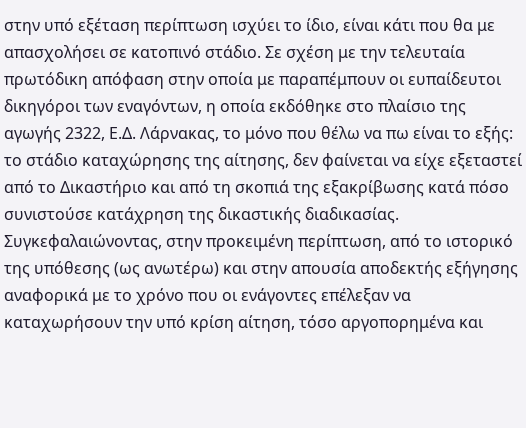στην υπό εξέταση περίπτωση ισχύει το ίδιο, είναι κάτι που θα με απασχολήσει σε κατοπινό στάδιο. Σε σχέση με την τελευταία πρωτόδικη απόφαση στην οποία με παραπέμπουν οι ευπαίδευτοι δικηγόροι των εναγόντων, η οποία εκδόθηκε στο πλαίσιο της αγωγής 2322, Ε.Δ. Λάρνακας, το μόνο που θέλω να πω είναι το εξής: το στάδιο καταχώρησης της αίτησης, δεν φαίνεται να είχε εξεταστεί από το Δικαστήριο και από τη σκοπιά της εξακρίβωσης κατά πόσο συνιστούσε κατάχρηση της δικαστικής διαδικασίας. Συγκεφαλαιώνοντας, στην προκειμένη περίπτωση, από το ιστορικό της υπόθεσης (ως ανωτέρω) και στην απουσία αποδεκτής εξήγησης αναφορικά με το χρόνο που οι ενάγοντες επέλεξαν να καταχωρήσουν την υπό κρίση αίτηση, τόσο αργοπορημένα και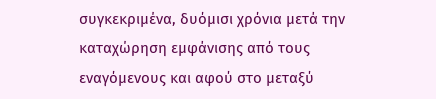συγκεκριμένα, δυόμισι χρόνια μετά την καταχώρηση εμφάνισης από τους εναγόμενους και αφού στο μεταξύ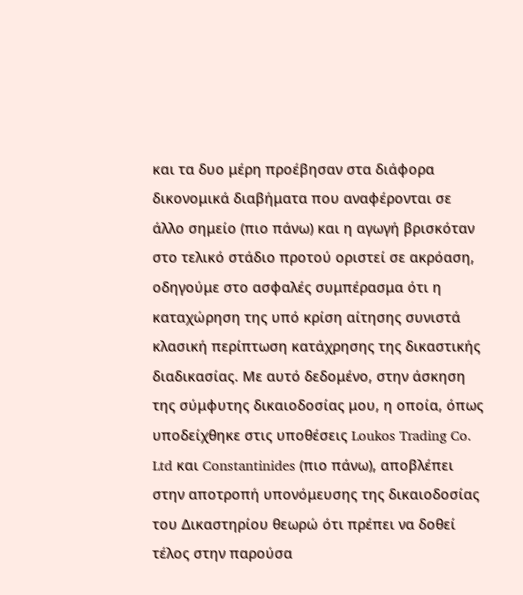και τα δυο μέρη προέβησαν στα διάφορα δικονομικά διαβήματα που αναφέρονται σε άλλο σημείο (πιο πάνω) και η αγωγή βρισκόταν στο τελικό στάδιο προτού οριστεί σε ακρόαση, οδηγούμε στο ασφαλές συμπέρασμα ότι η καταχώρηση της υπό κρίση αίτησης συνιστά κλασική περίπτωση κατάχρησης της δικαστικής διαδικασίας. Με αυτό δεδομένο, στην άσκηση της σύμφυτης δικαιοδοσίας μου, η οποία, όπως υποδείχθηκε στις υποθέσεις Loukos Trading Co. Ltd και Constantinides (πιο πάνω), αποβλέπει στην αποτροπή υπονόμευσης της δικαιοδοσίας του Δικαστηρίου θεωρώ ότι πρέπει να δοθεί τέλος στην παρούσα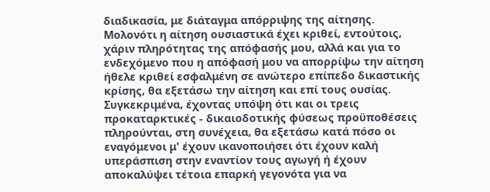διαδικασία, με διάταγμα απόρριψης της αίτησης. Μολονότι η αίτηση ουσιαστικά έχει κριθεί, εντούτοις, χάριν πληρότητας της απόφασής μου, αλλά και για το ενδεχόμενο που η απόφασή μου να απορρίψω την αίτηση ήθελε κριθεί εσφαλμένη σε ανώτερο επίπεδο δικαστικής κρίσης, θα εξετάσω την αίτηση και επί τους ουσίας. Συγκεκριμένα, έχοντας υπόψη ότι και οι τρεις προκαταρκτικές - δικαιοδοτικής φύσεως προϋποθέσεις πληρούνται, στη συνέχεια, θα εξετάσω κατά πόσο οι εναγόμενοι μ' έχουν ικανοποιήσει ότι έχουν καλή υπεράσπιση στην εναντίον τους αγωγή ή έχουν αποκαλύψει τέτοια επαρκή γεγονότα για να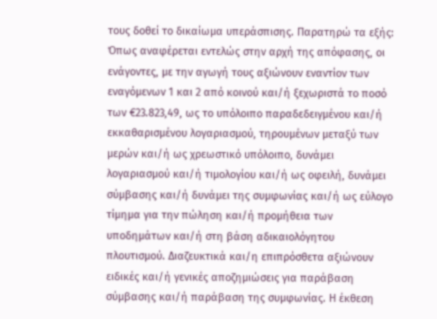τους δοθεί το δικαίωμα υπεράσπισης. Παρατηρώ τα εξής: Όπως αναφέρεται εντελώς στην αρχή της απόφασης, οι ενάγοντες, με την αγωγή τους αξιώνουν εναντίον των εναγόμενων 1 και 2 από κοινού και/ή ξεχωριστά το ποσό των €23.823,49, ως το υπόλοιπο παραδεδειγμένου και/ή εκκαθαρισμένου λογαριασμού, τηρουμένων μεταξύ των μερών και/ή ως χρεωστικό υπόλοιπο, δυνάμει λογαριασμού και/ή τιμολογίου και/ή ως οφειλή, δυνάμει σύμβασης και/ή δυνάμει της συμφωνίας και/ή ως εύλογο τίμημα για την πώληση και/ή προμήθεια των υποδημάτων και/ή στη βάση αδικαιολόγητου πλουτισμού. Διαζευκτικά και/η επιπρόσθετα αξιώνουν ειδικές και/ή γενικές αποζημιώσεις για παράβαση σύμβασης και/ή παράβαση της συμφωνίας. Η έκθεση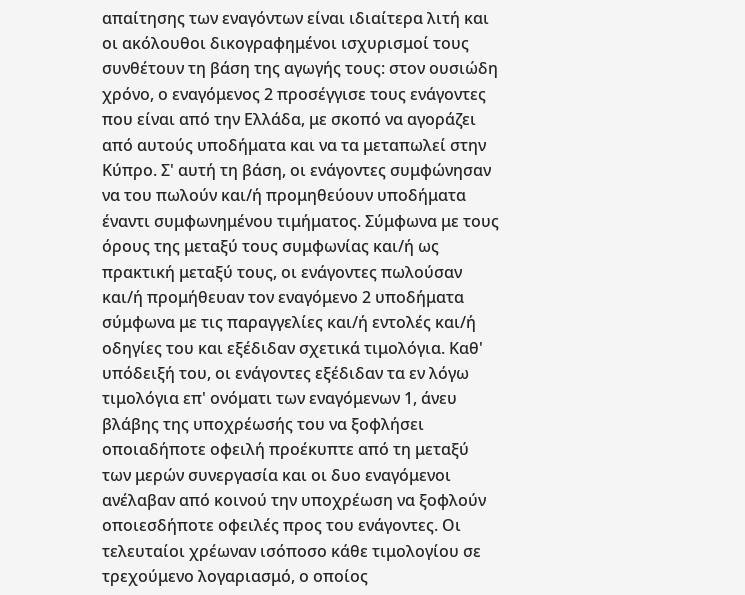απαίτησης των εναγόντων είναι ιδιαίτερα λιτή και οι ακόλουθοι δικογραφημένοι ισχυρισμοί τους συνθέτουν τη βάση της αγωγής τους: στον ουσιώδη χρόνο, ο εναγόμενος 2 προσέγγισε τους ενάγοντες που είναι από την Ελλάδα, με σκοπό να αγοράζει από αυτούς υποδήματα και να τα μεταπωλεί στην Κύπρο. Σ' αυτή τη βάση, οι ενάγοντες συμφώνησαν να του πωλούν και/ή προμηθεύουν υποδήματα έναντι συμφωνημένου τιμήματος. Σύμφωνα με τους όρους της μεταξύ τους συμφωνίας και/ή ως πρακτική μεταξύ τους, οι ενάγοντες πωλούσαν και/ή προμήθευαν τον εναγόμενο 2 υποδήματα σύμφωνα με τις παραγγελίες και/ή εντολές και/ή οδηγίες του και εξέδιδαν σχετικά τιμολόγια. Καθ' υπόδειξή του, οι ενάγοντες εξέδιδαν τα εν λόγω τιμολόγια επ' ονόματι των εναγόμενων 1, άνευ βλάβης της υποχρέωσής του να ξοφλήσει οποιαδήποτε οφειλή προέκυπτε από τη μεταξύ των μερών συνεργασία και οι δυο εναγόμενοι ανέλαβαν από κοινού την υποχρέωση να ξοφλούν οποιεσδήποτε οφειλές προς του ενάγοντες. Οι τελευταίοι χρέωναν ισόποσο κάθε τιμολογίου σε τρεχούμενο λογαριασμό, ο οποίος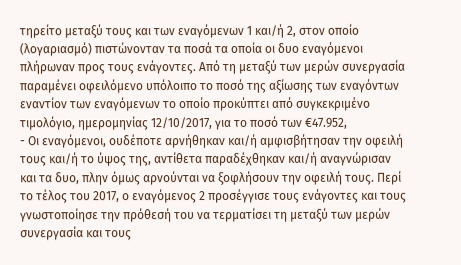τηρείτο μεταξύ τους και των εναγόμενων 1 και/ή 2, στον οποίο (λογαριασμό) πιστώνονταν τα ποσά τα οποία οι δυο εναγόμενοι πλήρωναν προς τους ενάγοντες. Από τη μεταξύ των μερών συνεργασία παραμένει οφειλόμενο υπόλοιπο το ποσό της αξίωσης των εναγόντων εναντίον των εναγόμενων το οποίο προκύπτει από συγκεκριμένο τιμολόγιο, ημερομηνίας 12/10/2017, για το ποσό των €47.952,
- Οι εναγόμενοι, ουδέποτε αρνήθηκαν και/ή αμφισβήτησαν την οφειλή τους και/ή το ύψος της, αντίθετα παραδέχθηκαν και/ή αναγνώρισαν και τα δυο, πλην όμως αρνούνται να ξοφλήσουν την οφειλή τους. Περί το τέλος του 2017, ο εναγόμενος 2 προσέγγισε τους ενάγοντες και τους γνωστοποίησε την πρόθεσή του να τερματίσει τη μεταξύ των μερών συνεργασία και τους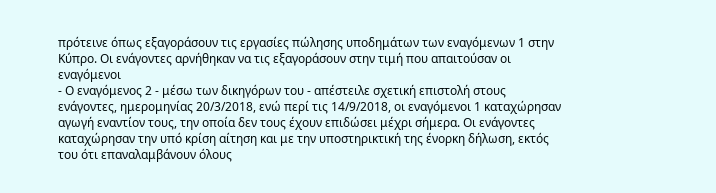πρότεινε όπως εξαγοράσουν τις εργασίες πώλησης υποδημάτων των εναγόμενων 1 στην Κύπρο. Οι ενάγοντες αρνήθηκαν να τις εξαγοράσουν στην τιμή που απαιτούσαν οι εναγόμενοι
- Ο εναγόμενος 2 - μέσω των δικηγόρων του - απέστειλε σχετική επιστολή στους ενάγοντες, ημερομηνίας 20/3/2018, ενώ περί τις 14/9/2018, οι εναγόμενοι 1 καταχώρησαν αγωγή εναντίον τους, την οποία δεν τους έχουν επιδώσει μέχρι σήμερα. Οι ενάγοντες καταχώρησαν την υπό κρίση αίτηση και με την υποστηρικτική της ένορκη δήλωση, εκτός του ότι επαναλαμβάνουν όλους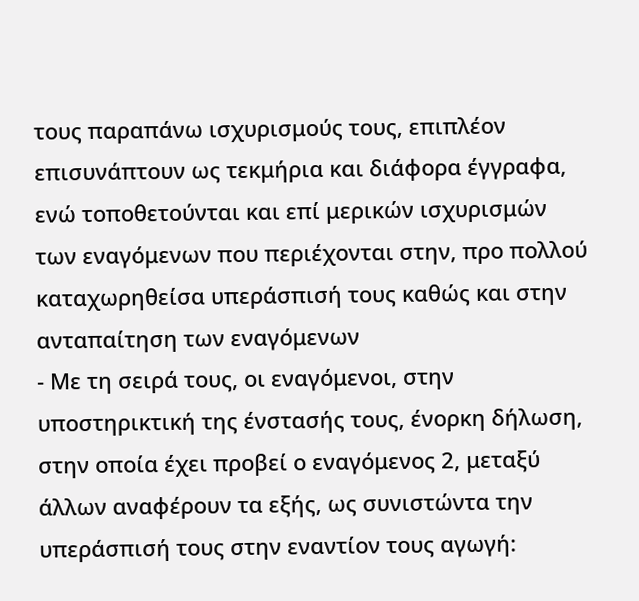τους παραπάνω ισχυρισμούς τους, επιπλέον επισυνάπτουν ως τεκμήρια και διάφορα έγγραφα, ενώ τοποθετούνται και επί μερικών ισχυρισμών των εναγόμενων που περιέχονται στην, προ πολλού καταχωρηθείσα υπεράσπισή τους καθώς και στην ανταπαίτηση των εναγόμενων
- Με τη σειρά τους, οι εναγόμενοι, στην υποστηρικτική της ένστασής τους, ένορκη δήλωση, στην οποία έχει προβεί ο εναγόμενος 2, μεταξύ άλλων αναφέρουν τα εξής, ως συνιστώντα την υπεράσπισή τους στην εναντίον τους αγωγή: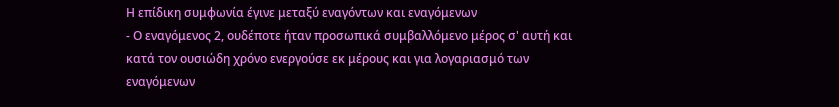Η επίδικη συμφωνία έγινε μεταξύ εναγόντων και εναγόμενων
- Ο εναγόμενος 2, ουδέποτε ήταν προσωπικά συμβαλλόμενο μέρος σ' αυτή και κατά τον ουσιώδη χρόνο ενεργούσε εκ μέρους και για λογαριασμό των εναγόμενων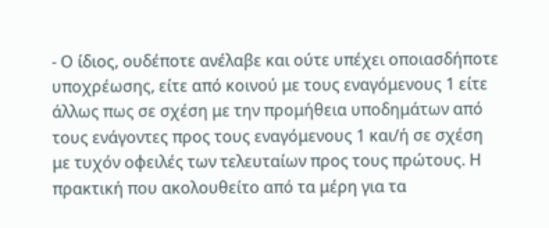- Ο ίδιος, ουδέποτε ανέλαβε και ούτε υπέχει οποιασδήποτε υποχρέωσης, είτε από κοινού με τους εναγόμενους 1 είτε άλλως πως σε σχέση με την προμήθεια υποδημάτων από τους ενάγοντες προς τους εναγόμενους 1 και/ή σε σχέση με τυχόν οφειλές των τελευταίων προς τους πρώτους. Η πρακτική που ακολουθείτο από τα μέρη για τα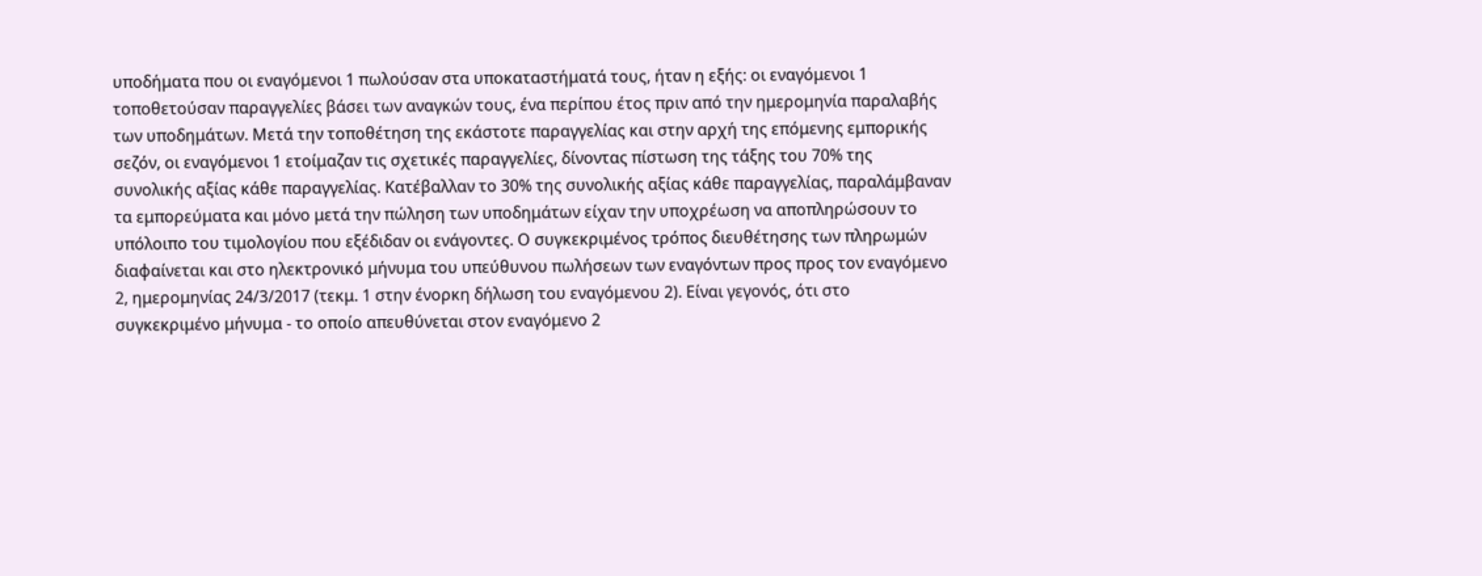υποδήματα που οι εναγόμενοι 1 πωλούσαν στα υποκαταστήματά τους, ήταν η εξής: οι εναγόμενοι 1 τοποθετούσαν παραγγελίες βάσει των αναγκών τους, ένα περίπου έτος πριν από την ημερομηνία παραλαβής των υποδημάτων. Μετά την τοποθέτηση της εκάστοτε παραγγελίας και στην αρχή της επόμενης εμπορικής σεζόν, οι εναγόμενοι 1 ετοίμαζαν τις σχετικές παραγγελίες, δίνοντας πίστωση της τάξης του 70% της συνολικής αξίας κάθε παραγγελίας. Κατέβαλλαν το 30% της συνολικής αξίας κάθε παραγγελίας, παραλάμβαναν τα εμπορεύματα και μόνο μετά την πώληση των υποδημάτων είχαν την υποχρέωση να αποπληρώσουν το υπόλοιπο του τιμολογίου που εξέδιδαν οι ενάγοντες. Ο συγκεκριμένος τρόπος διευθέτησης των πληρωμών διαφαίνεται και στο ηλεκτρονικό μήνυμα του υπεύθυνου πωλήσεων των εναγόντων προς προς τον εναγόμενο 2, ημερομηνίας 24/3/2017 (τεκμ. 1 στην ένορκη δήλωση του εναγόμενου 2). Είναι γεγονός, ότι στο συγκεκριμένο μήνυμα - το οποίο απευθύνεται στον εναγόμενο 2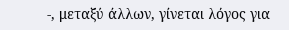-, μεταξύ άλλων, γίνεται λόγος για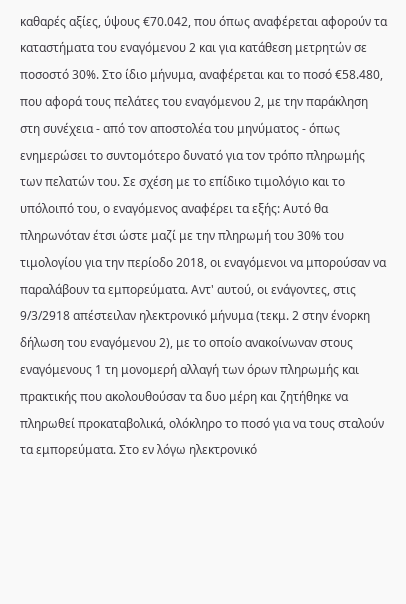καθαρές αξίες, ύψους €70.042, που όπως αναφέρεται αφορούν τα καταστήματα του εναγόμενου 2 και για κατάθεση μετρητών σε ποσοστό 30%. Στο ίδιο μήνυμα, αναφέρεται και το ποσό €58.480, που αφορά τους πελάτες του εναγόμενου 2, με την παράκληση στη συνέχεια - από τον αποστολέα του μηνύματος - όπως ενημερώσει το συντομότερο δυνατό για τον τρόπο πληρωμής των πελατών του. Σε σχέση με το επίδικο τιμολόγιο και το υπόλοιπό του, ο εναγόμενος αναφέρει τα εξής: Αυτό θα πληρωνόταν έτσι ώστε μαζί με την πληρωμή του 30% του τιμολογίου για την περίοδο 2018, οι εναγόμενοι να μπορούσαν να παραλάβουν τα εμπορεύματα. Αντ' αυτού, οι ενάγοντες, στις 9/3/2918 απέστειλαν ηλεκτρονικό μήνυμα (τεκμ. 2 στην ένορκη δήλωση του εναγόμενου 2), με το οποίο ανακοίνωναν στους εναγόμενους 1 τη μονομερή αλλαγή των όρων πληρωμής και πρακτικής που ακολουθούσαν τα δυο μέρη και ζητήθηκε να πληρωθεί προκαταβολικά, ολόκληρο το ποσό για να τους σταλούν τα εμπορεύματα. Στο εν λόγω ηλεκτρονικό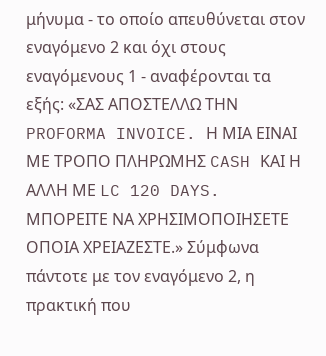μήνυμα - το οποίο απευθύνεται στον εναγόμενο 2 και όχι στους εναγόμενους 1 - αναφέρονται τα εξής: «ΣAΣ ΑΠΟΣΤΕΛΛΩ ΤΗΝ PROFORMA INVOICE. Η ΜΙΑ ΕΙΝΑΙ ΜΕ ΤΡΟΠΟ ΠΛΗΡΩΜΗΣ CASH ΚΑΙ Η ΑΛΛΗ ΜΕ LC 120 DAYS. ΜΠΟΡΕΙΤΕ ΝΑ ΧΡΗΣΙΜΟΠΟΙΗΣΕΤΕ ΟΠΟΙΑ ΧΡΕΙΑΖΕΣΤΕ.» Σύμφωνα πάντοτε με τον εναγόμενο 2, η πρακτική που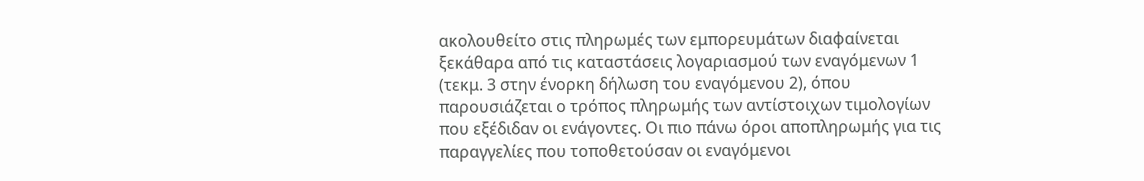ακολουθείτο στις πληρωμές των εμπορευμάτων διαφαίνεται ξεκάθαρα από τις καταστάσεις λογαριασμού των εναγόμενων 1 (τεκμ. 3 στην ένορκη δήλωση του εναγόμενου 2), όπου παρουσιάζεται ο τρόπος πληρωμής των αντίστοιχων τιμολογίων που εξέδιδαν οι ενάγοντες. Οι πιο πάνω όροι αποπληρωμής για τις παραγγελίες που τοποθετούσαν οι εναγόμενοι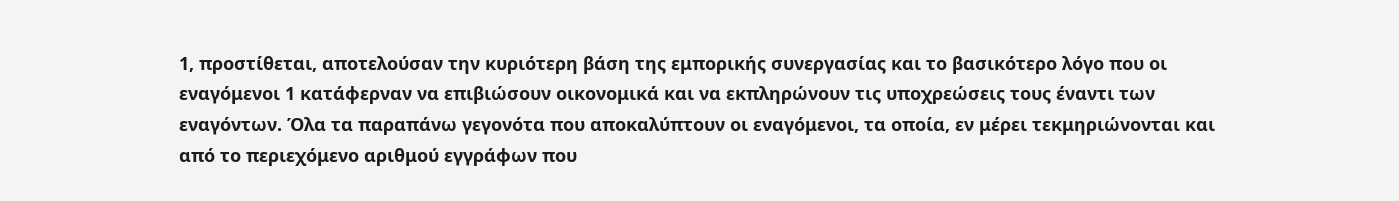1, προστίθεται, αποτελούσαν την κυριότερη βάση της εμπορικής συνεργασίας και το βασικότερο λόγο που οι εναγόμενοι 1 κατάφερναν να επιβιώσουν οικονομικά και να εκπληρώνουν τις υποχρεώσεις τους έναντι των εναγόντων. Όλα τα παραπάνω γεγονότα που αποκαλύπτουν οι εναγόμενοι, τα οποία, εν μέρει τεκμηριώνονται και από το περιεχόμενο αριθμού εγγράφων που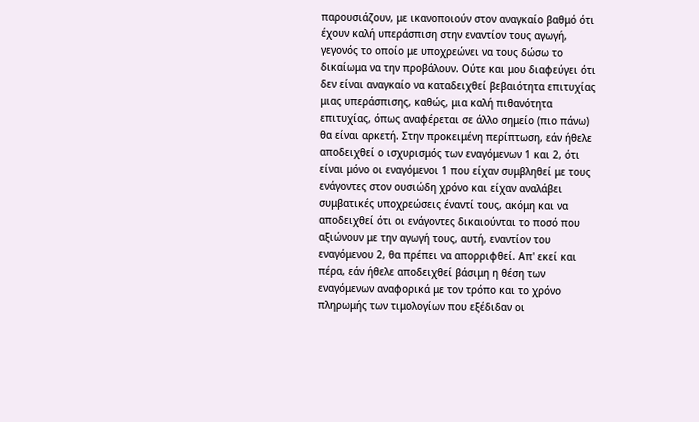παρουσιάζουν, με ικανοποιούν στον αναγκαίο βαθμό ότι έχουν καλή υπεράσπιση στην εναντίον τους αγωγή, γεγονός το οποίο με υποχρεώνει να τους δώσω το δικαίωμα να την προβάλουν. Ούτε και μου διαφεύγει ότι δεν είναι αναγκαίο να καταδειχθεί βεβαιότητα επιτυχίας μιας υπεράσπισης, καθώς, μια καλή πιθανότητα επιτυχίας, όπως αναφέρεται σε άλλο σημείο (πιο πάνω) θα είναι αρκετή. Στην προκειμένη περίπτωση, εάν ήθελε αποδειχθεί ο ισχυρισμός των εναγόμενων 1 και 2, ότι είναι μόνο οι εναγόμενοι 1 που είχαν συμβληθεί με τους ενάγοντες στον ουσιώδη χρόνο και είχαν αναλάβει συμβατικές υποχρεώσεις έναντί τους, ακόμη και να αποδειχθεί ότι οι ενάγοντες δικαιούνται το ποσό που αξιώνουν με την αγωγή τους, αυτή, εναντίον του εναγόμενου 2, θα πρέπει να απορριφθεί. Απ' εκεί και πέρα, εάν ήθελε αποδειχθεί βάσιμη η θέση των εναγόμενων αναφορικά με τον τρόπο και το χρόνο πληρωμής των τιμολογίων που εξέδιδαν οι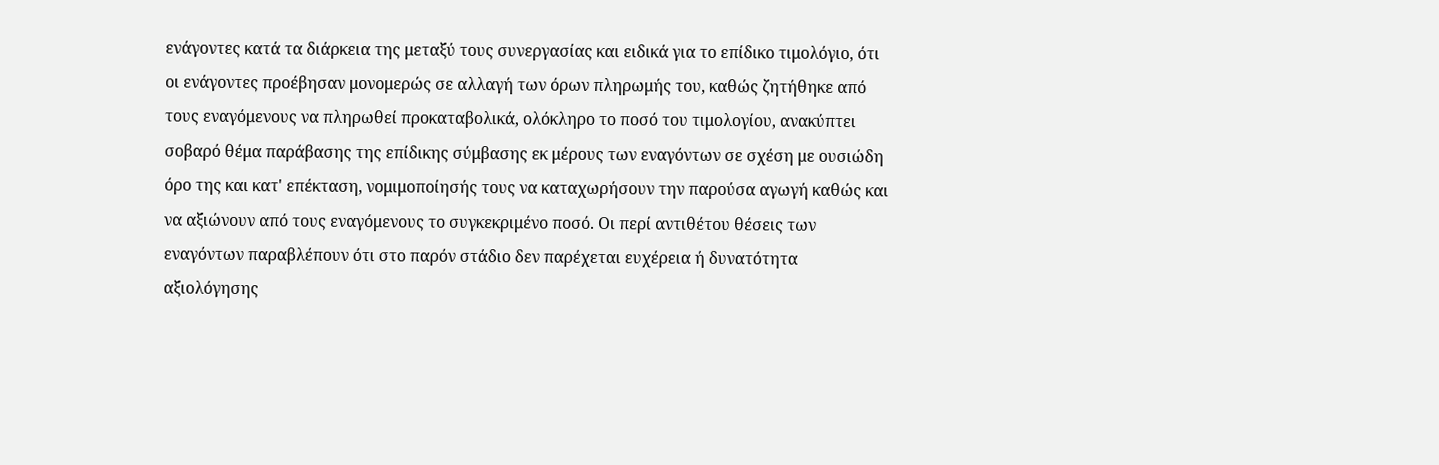ενάγοντες κατά τα διάρκεια της μεταξύ τους συνεργασίας και ειδικά για το επίδικο τιμολόγιο, ότι οι ενάγοντες προέβησαν μονομερώς σε αλλαγή των όρων πληρωμής του, καθώς ζητήθηκε από τους εναγόμενους να πληρωθεί προκαταβολικά, ολόκληρο το ποσό του τιμολογίου, ανακύπτει σοβαρό θέμα παράβασης της επίδικης σύμβασης εκ μέρους των εναγόντων σε σχέση με ουσιώδη όρο της και κατ' επέκταση, νομιμοποίησής τους να καταχωρήσουν την παρούσα αγωγή καθώς και να αξιώνουν από τους εναγόμενους το συγκεκριμένο ποσό. Οι περί αντιθέτου θέσεις των εναγόντων παραβλέπουν ότι στο παρόν στάδιο δεν παρέχεται ευχέρεια ή δυνατότητα αξιολόγησης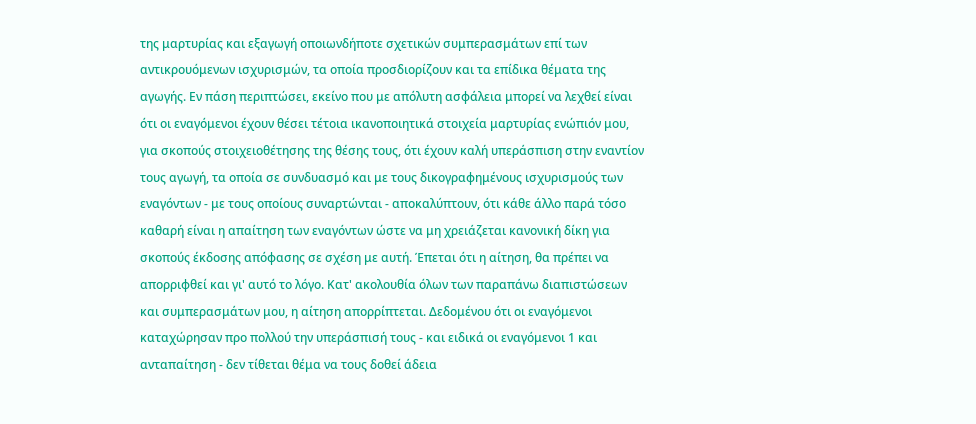της μαρτυρίας και εξαγωγή οποιωνδήποτε σχετικών συμπερασμάτων επί των αντικρουόμενων ισχυρισμών, τα οποία προσδιορίζουν και τα επίδικα θέματα της αγωγής. Εν πάση περιπτώσει, εκείνο που με απόλυτη ασφάλεια μπορεί να λεχθεί είναι ότι οι εναγόμενοι έχουν θέσει τέτοια ικανοποιητικά στοιχεία μαρτυρίας ενώπιόν μου, για σκοπούς στοιχειοθέτησης της θέσης τους, ότι έχουν καλή υπεράσπιση στην εναντίον τους αγωγή, τα οποία σε συνδυασμό και με τους δικογραφημένους ισχυρισμούς των εναγόντων - με τους οποίους συναρτώνται - αποκαλύπτουν, ότι κάθε άλλο παρά τόσο καθαρή είναι η απαίτηση των εναγόντων ώστε να μη χρειάζεται κανονική δίκη για σκοπούς έκδοσης απόφασης σε σχέση με αυτή. Έπεται ότι η αίτηση, θα πρέπει να απορριφθεί και γι' αυτό το λόγο. Κατ' ακολουθία όλων των παραπάνω διαπιστώσεων και συμπερασμάτων μου, η αίτηση απορρίπτεται. Δεδομένου ότι οι εναγόμενοι καταχώρησαν προ πολλού την υπεράσπισή τους - και ειδικά οι εναγόμενοι 1 και ανταπαίτηση - δεν τίθεται θέμα να τους δοθεί άδεια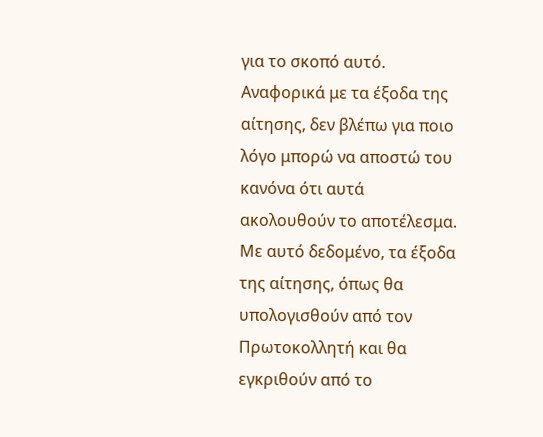για το σκοπό αυτό. Αναφορικά με τα έξοδα της αίτησης, δεν βλέπω για ποιο λόγο μπορώ να αποστώ του κανόνα ότι αυτά ακολουθούν το αποτέλεσμα. Με αυτό δεδομένο, τα έξοδα της αίτησης, όπως θα υπολογισθούν από τον Πρωτοκολλητή και θα εγκριθούν από το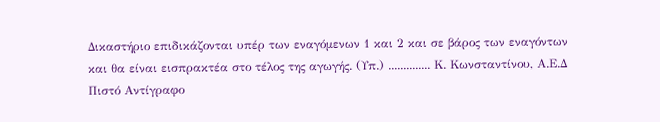Δικαστήριο επιδικάζονται υπέρ των εναγόμενων 1 και 2 και σε βάρος των εναγόντων και θα είναι εισπρακτέα στο τέλος της αγωγής. (Υπ.) .............. Κ. Κωνσταντίνου, Α.Ε.Δ Πιστό Αντίγραφο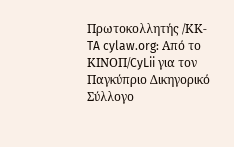Πρωτοκολλητής /ΚΚ-TA cylaw.org: Από το ΚΙΝOΠ/CyLii για τον Παγκύπριο Δικηγορικό Σύλλογο